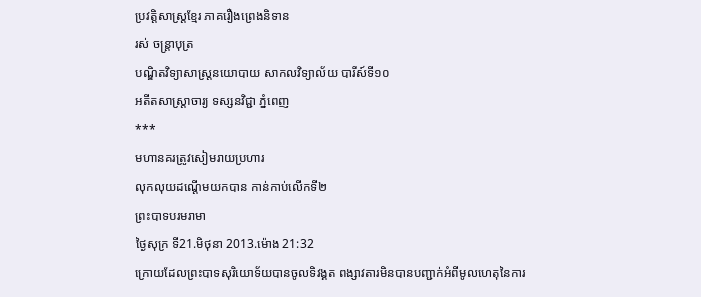ប្រវត្ដិសាស្ដ្រខ្មែរ ភាគរឿងព្រេងនិទាន
រស់ ចន្ត្រាបុត្រ
បណ្ឌិតវិទ្យាសាស្ត្រនយោបាយ សាកលវិទ្យាល័យ បារីស៍ទី១០
អតីតសាស្ត្រាចារ្យ ទស្សនវិជ្ជា ភ្នំពេញ
***
មហានគរត្រូវសៀមរាយប្រហារ
លុកលុយដណ្ដើមយកបាន កាន់កាប់លើកទី២
ព្រះបាទបរមរាមា
ថ្ងៃសុក្រ ទី21.មិថុនា 2013.ម៉ោង 21:32
ក្រោយដែលព្រះបាទសុរិយោទ័យបានចូលទិវង្គត ពង្សាវតារមិនបានបញ្ជាក់អំពីមូលហេតុនៃការ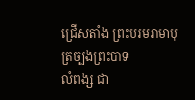ជ្រើសតាំង ព្រះបរមរាមាបុត្រច្បងព្រះបាទ
លំពង្ស ជា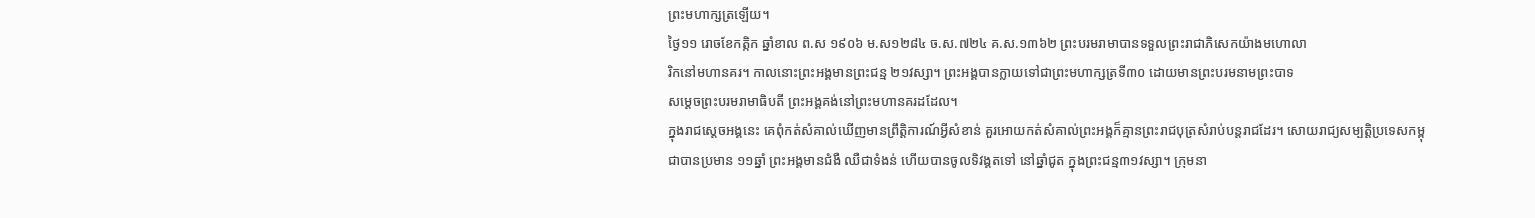ព្រះមហាក្សត្រឡើយ។
ថ្ងៃ១១ រោចខែកត្កិក ឆ្នាំខាល ព.ស ១៩០៦ ម.ស១២៨៤ ច.ស.៧២៤ គ.ស.១៣៦២ ព្រះបរមរាមាបានទទួលព្រះរាជាភិសេកយ៉ាងមហោលា
រិកនៅមហានគរ។ កាលនោះព្រះអង្គមានព្រះជន្ម ២១វស្សា។ ព្រះអង្គបានក្លាយទៅជាព្រះមហាក្សត្រទី៣០ ដោយមានព្រះបរមនាមព្រះបាទ
សម្ដេចព្រះបរមរាមាធិបតី ព្រះអង្គគង់នៅព្រះមហានគរដដែល។
ក្នុងរាជស្ដេចអង្គនេះ គេពុំកត់សំគាល់ឃើញមានព្រឹត្ដិការណ៍អ្វីសំខាន់ គួរអោយកត់សំគាល់ព្រះអង្គក៏គ្មានព្រះរាជបុត្រសំរាប់បន្ដរាជដែរ។ សោយរាជ្យសម្បត្ដិប្រទេសកម្ពុជាបានប្រមាន ១១ឆ្នាំ ព្រះអង្គមានជំងឺ ឈឺជាទំងន់ ហើយបានចូលទិវង្គតទៅ នៅឆ្នាំជូត ក្នុងព្រះជន្ម៣១វស្សា។ ក្រុមនា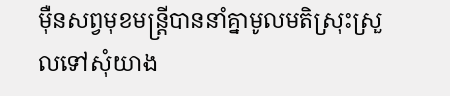ម៉ឺនសព្វមុខមន្រ្ដីបាននាំគ្នាមូលមតិស្រុះស្រួលទៅសុំយាង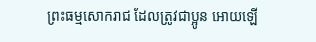ព្រះធម្មសោករាជ ដែលត្រូវជាប្អូន អោយឡើ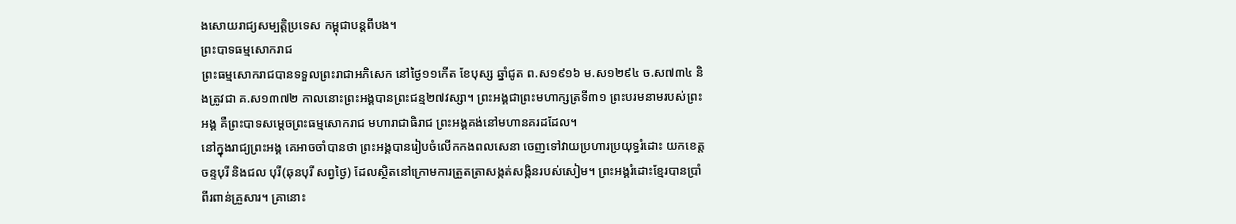ងសោយរាជ្យសម្បត្ដិប្រទេស កម្ពុជាបន្ដពីបង។
ព្រះបាទធម្មសោករាជ
ព្រះធម្មសោករាជបានទទួលព្រះរាជាអភិសេក នៅថ្ងៃ១១កើត ខែបុស្ស ឆ្នាំជូត ព.ស១៩១៦ ម.ស១២៩៤ ច.ស៧៣៤ និងត្រូវជា គ.ស១៣៧២ កាលនោះព្រះអង្គបានព្រះជន្ម២៧វស្សា។ ព្រះអង្គជាព្រះមហាក្សត្រទី៣១ ព្រះបរមនាមរបស់ព្រះអង្គ គឺព្រះបាទសម្ដេចព្រះធម្មសោករាជ មហារាជាធិរាជ ព្រះអង្គគង់នៅមហានគរដដែល។
នៅក្នុងរាជ្យព្រះអង្គ គេអាចចាំបានថា ព្រះអង្គបានរៀបចំលើកកងពលសេនា ចេញទៅវាយប្រហារប្រយុទ្ធរំដោះ យកខេត្ដចន្ទបុរី និងជល បុរី(ឆុនបុរី សព្វថ្ងៃ) ដែលស្ថិតនៅក្រោមការត្រួតត្រាសង្កត់សង្កិនរបស់សៀម។ ព្រះអង្គរំដោះខ្មែរបានប្រាំពីរពាន់គ្រួសារ។ គ្រានោះ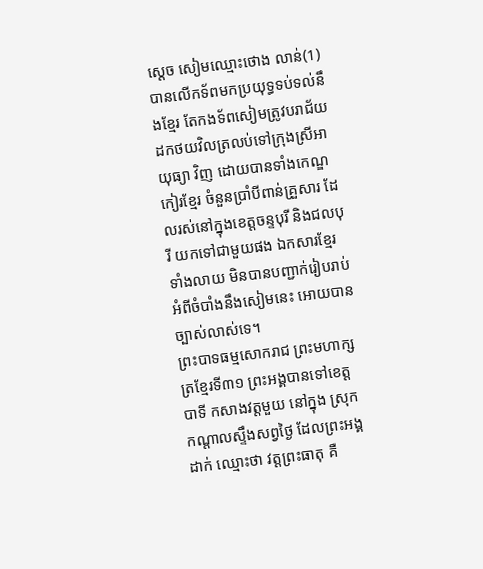ស្ដេច សៀមឈ្មោះថោង លាន់(1) បានលើកទ័ពមកប្រយុទ្ធទប់ទល់នឹងខ្មែរ តែកងទ័ពសៀមត្រូវបរាជ័យដកថយវិលត្រលប់ទៅក្រុងស្រីអាយុធ្យា វិញ ដោយបានទាំងកេណ្ឌកៀរខ្មែរ ចំនួនប្រាំបីពាន់គ្រួសារ ដែលរស់នៅក្នុងខេត្ដចន្ទបុរី និងជលបុរី យកទៅជាមួយផង ឯកសារខ្មែរទាំងលាយ មិនបានបញ្ជាក់រៀបរាប់អំពីចំបាំងនឹងសៀមនេះ អោយបានច្បាស់លាស់ទេ។
ព្រះបាទធម្មសោករាជ ព្រះមហាក្សត្រខ្មែរទី៣១ ព្រះអង្គបានទៅខេត្ដបាទី កសាងវត្តមួយ នៅក្នុង ស្រុកកណ្ដាលស្ទឹងសព្វថ្ងៃ ដែលព្រះអង្គដាក់ ឈ្មោះថា វត្ដព្រះធាតុ គឺ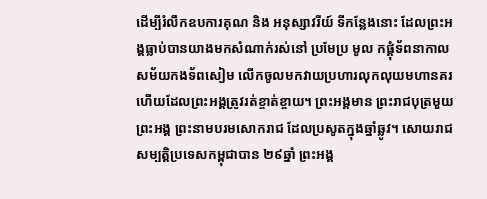ដើម្បីរំលឹកឧបការគុណ និង អនុស្សាវរីយ៍ ទីកន្លែងនោះ ដែលព្រះអង្គធ្លាប់បានយាងមកសំណាក់រស់នៅ ប្រមែប្រ មូល កផ្ដុំទ័ពនាកាលសម័យកងទ័ពសៀម លើកចូលមកវាយប្រហារលុកលុយមហានគរ ហើយដែលព្រះអង្គត្រូវរត់ខ្ចាត់ខ្ចាយ។ ព្រះអង្គមាន ព្រះរាជបុត្រមួយព្រះអង្គ ព្រះនាមបរមសោករាជ ដែលប្រសូតក្នុងឆ្នាំឆ្លូវ។ សោយរាជសម្បត្ដិប្រទេសកម្ពុជាបាន ២៩ឆ្នាំ ព្រះអង្គ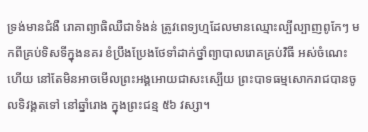ទ្រង់មានជំងឺ រោគាព្យាធិឈឺជាទំងន់ ត្រូវពេទ្យហ្មដែលមានឈ្មោះល្បីល្បាញពូកែៗ មកពីគ្រប់ទិសទីក្នុងនគរ ខំប្រឹងប្រែងថែទាំដាក់ថ្នាំព្យាបាលរោគគ្រប់វិធី អស់ចំណេះហើយ នៅតែមិនអាចមើលព្រះអង្គអោយជាសះស្បើយ ព្រះបាទធម្មសោករាជបានចូលទិវង្គតទៅ នៅឆ្នាំរោង ក្នុងព្រះជន្ម ៥៦ វស្សា។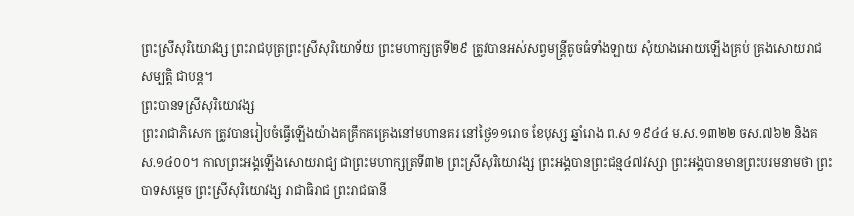ព្រះស្រីសុរិយោវង្ស ព្រះរាជបុត្រព្រះស្រីសុរិយោទ័យ ព្រះមហាក្សត្រទី២៩ ត្រូវបានអស់សព្វមន្រ្ដីតូចធំទាំងឡាយ សុំយាងអោយឡើងគ្រប់ គ្រងសោយរាជសម្បត្ដិ ជាបន្ដ។
ព្រះបានទស្រីសុរិយោវង្ស
ព្រះរាជាភិសេក ត្រូវបានរៀបចំធ្វើឡើងយ៉ាងគគ្រឹកគគ្រេងនៅមហានគរ នៅថ្ងៃ១១រោច ខែបុស្ស ឆ្នាំរោង ព.ស ១៩៤៤ ម.ស.១៣២២ ចស.៧៦២ និងគស.១៤០០។ កាលព្រះអង្គឡើងសោយរាជ្យ ជាព្រះមហាក្សត្រទី៣២ ព្រះស្រីសុរិយោវង្ស ព្រះអង្គបានព្រះជន្ម៤៧វស្សា ព្រះអង្គបានមានព្រះបរមនាមថា ព្រះបាទសម្ដេច ព្រះស្រីសុរិយោវង្ស រាជាធិរាជ ព្រះរាជធានី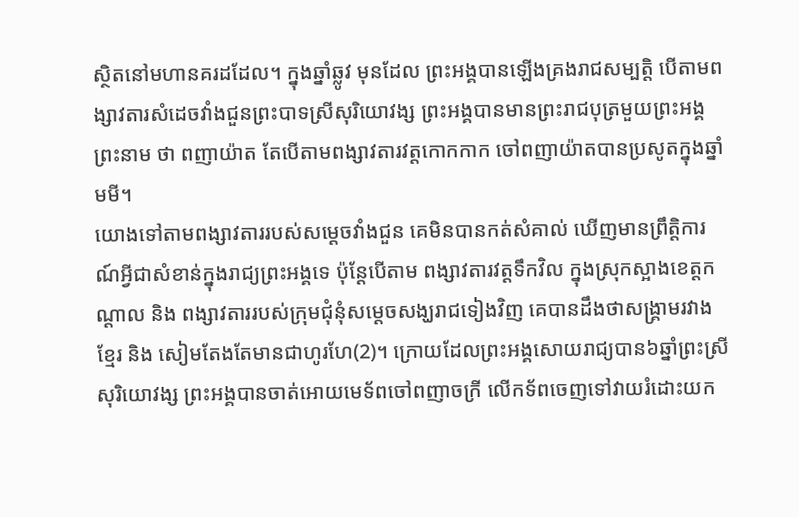ស្ថិតនៅមហានគរដដែល។ ក្នុងឆ្នាំឆ្លូវ មុនដែល ព្រះអង្គបានឡើងគ្រងរាជសម្បត្ដិ បើតាមពង្សាវតារសំដេចវាំងជួនព្រះបាទស្រីសុរិយោវង្ស ព្រះអង្គបានមានព្រះរាជបុត្រមួយព្រះអង្គព្រះនាម ថា ពញាយ៉ាត តែបើតាមពង្សាវតារវត្ដកោកកាក ចៅពញាយ៉ាតបានប្រសូតក្នុងឆ្នាំមមី។
យោងទៅតាមពង្សាវតាររបស់សម្ដេចវាំងជួន គេមិនបានកត់សំគាល់ ឃើញមានព្រឹត្ដិការណ៍អ្វីជាសំខាន់ក្នុងរាជ្យព្រះអង្គទេ ប៉ុន្ដែបើតាម ពង្សាវតារវត្ដទឹកវិល ក្នុងស្រុកស្អាងខេត្ដកណ្ដាល និង ពង្សាវតាររបស់ក្រុមជុំនុំសម្ដេចសង្ឃរាជទៀងវិញ គេបានដឹងថាសង្គ្រាមរវាងខ្មែរ និង សៀមតែងតែមានជាហូរហែ(2)។ ក្រោយដែលព្រះអង្គសោយរាជ្យបាន៦ឆ្នាំព្រះស្រីសុរិយោវង្ស ព្រះអង្គបានចាត់អោយមេទ័ពចៅពញាចក្រី លើកទ័ពចេញទៅវាយរំដោះយក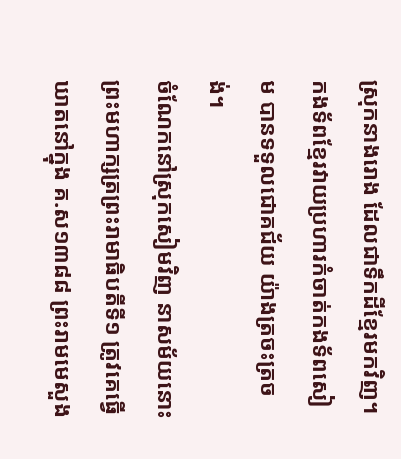ស្រុកនាងរោង ដែលជាទឹកដីខ្មែរមកវិញ។ កងទ័ពខ្មែរវាយប្រហារកំចាត់កងទ័ពសៀម បានទទួលជោគជ័យ យ៉ាងត្រចះត្រចង់។
ចំណែកនៅស្រុកសៀមវិញ នាសម័យនោះ ព្រះមហាក្សត្រព្រះរាមាធិបតីទី១ ត្រូវគេធ្វើឃាតនៅក្នុង គ.ស១៣៨៨ ព្រះរាមមេសួង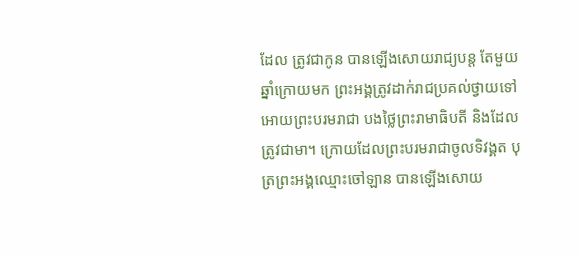ដែល ត្រូវជាកូន បានឡើងសោយរាជ្យបន្ដ តែមួយឆ្នាំក្រោយមក ព្រះអង្គត្រូវដាក់រាជប្រគល់ថ្វាយទៅអោយព្រះបរមរាជា បងថ្លៃព្រះរាមាធិបតី និងដែលត្រូវជាមា។ ក្រោយដែលព្រះបរមរាជាចូលទិវង្គត បុត្រព្រះអង្គឈ្មោះចៅឡាន បានឡើងសោយ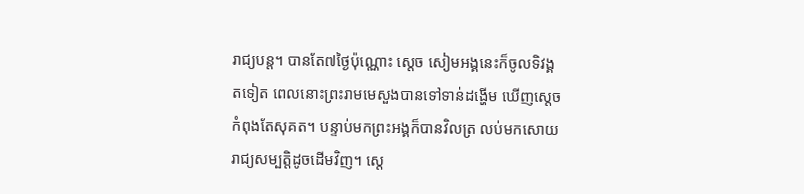រាជ្យបន្ដ។ បានតែ៧ថ្ងៃប៉ុណ្ណោះ ស្ដេច សៀមអង្គនេះក៏ចូលទិវង្គតទៀត ពេលនោះព្រះរាមមេសួងបានទៅទាន់ដង្ហើម ឃើញស្ដេចកំពុងតែសុគត។ បន្ទាប់មកព្រះអង្គក៏បានវិលត្រ លប់មកសោយរាជ្យសម្បត្ដិដូចដើមវិញ។ ស្ដេ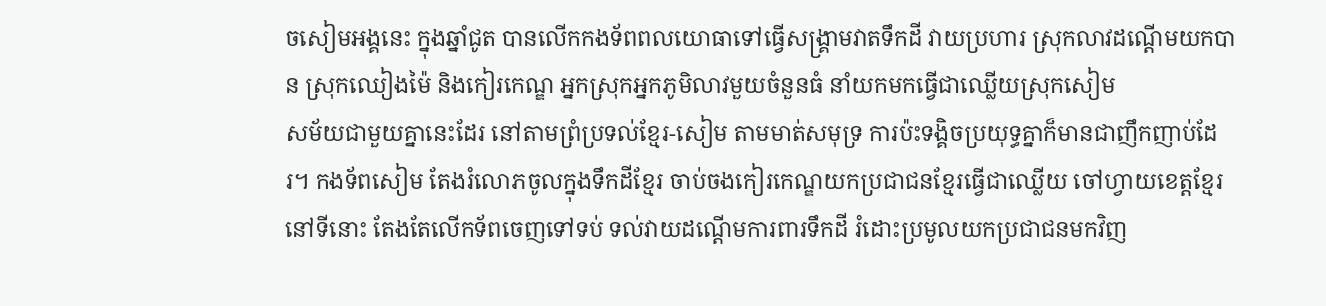ចសៀមអង្គនេះ ក្នុងឆ្នាំជូត បានលើកកងទ័ពពលយោធាទៅធ្វើសង្រ្គាមវាតទឹកដី វាយប្រហារ ស្រុកលាវដណ្ដើមយកបាន ស្រុកឈៀងម៉ៃ និងកៀរកេណ្ឌ អ្នកស្រុកអ្នកភូមិលាវមួយចំនួនធំ នាំយកមកធ្វើជាឈ្លើយស្រុកសៀម
សម័យជាមួយគ្នានេះដែរ នៅតាមព្រំប្រទល់ខ្មែរ-សៀម តាមមាត់សមុទ្រ ការប៉ះទង្គិចប្រយុទ្ធគ្នាក៏មានជាញឹកញាប់ដែរ។ កងទ័ពសៀម តែងរំលោភចូលក្នុងទឹកដីខ្មែរ ចាប់ចងកៀរកេណ្ឌយកប្រជាជនខ្មែរធ្វើជាឈ្លើយ ចៅហ្វាយខេត្ដខ្មែរនៅទីនោះ តែងតែលើកទ័ពចេញទៅទប់ ទល់វាយដណ្ដើមការពារទឹកដី រំដោះប្រមូលយកប្រជាជនមកវិញ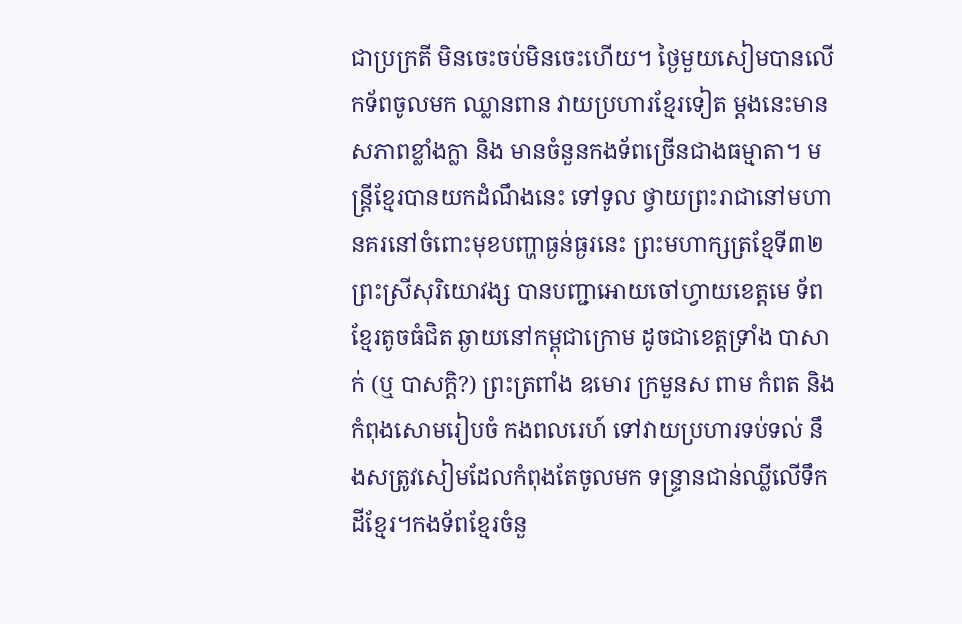ជាប្រក្រតី មិនចេះចប់មិនចេះហើយ។ ថ្ងៃមួយសៀមបានលើកទ័ពចូលមក ឈ្លានពាន វាយប្រហារខ្មែរទៀត ម្ដងនេះមានសភាពខ្លាំងក្លា និង មានចំនួនកងទ័ពច្រើនជាងធម្មាតា។ មន្រ្ដីខ្មែរបានយកដំណឹងនេះ ទៅទូល ថ្វាយព្រះរាជានៅមហានគរនៅចំពោះមុខបញ្ហាធ្ងន់ធ្ងរនេះ ព្រះមហាក្សត្រខ្មែទី៣២ ព្រះស្រីសុរិយោវង្ស បានបញ្ជាអោយចៅហ្វាយខេត្ដមេ ទ័ពខ្មែរតូចធំជិត ឆ្ងាយនៅកម្ពុជាក្រោម ដូចជាខេត្ដទ្រាំង បាសាក់ (ឬ បាសក្ដិ?) ព្រះត្រពាំង ឧមោរ ក្រមួនស ពាម កំពត និងកំពុងសោមរៀបចំ កងពលរេហ៍ ទៅវាយប្រហារទប់ទល់ នឹងសត្រូវសៀមដែលកំពុងតែចូលមក ទន្រ្ទានជាន់ឈ្លីលើទឹកដីខ្មែរ។កងទ័ពខ្មែរចំនួ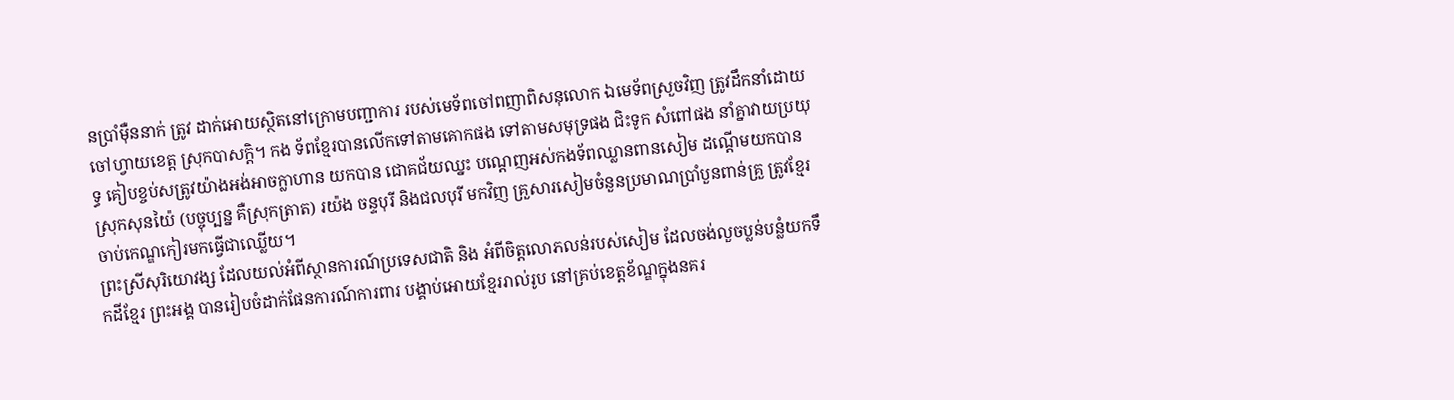នប្រាំម៉ឺននាក់ ត្រូវ ដាក់អោយស្ថិតនៅក្រោមបញ្ជាការ របស់មេទ័ពចៅពញាពិសនុលោក ឯមេទ័ពស្រួចវិញ ត្រូវដឹកនាំដោយចៅហ្វាយខេត្ដ ស្រុកបាសក្ដិ។ កង ទ័ពខ្មែរបានលើកទៅតាមគោកផង ទៅតាមសមុទ្រផង ជិះទូក សំពៅផង នាំគ្នាវាយប្រយុទ្ធ គៀបខ្ចប់សត្រូវយ៉ាងអង់អាចក្លាហាន យកបាន ជោគជ័យឈ្នះ បណ្ដេញអស់កងទ័ពឈ្លានពានសៀម ដណ្ដើមយកបានស្រុកសុនយ៉ៃ (បច្ចុប្បន្ន គឺស្រុកត្រាត) រយ៉ង ចន្ទបុរី និងជលបុរី មកវិញ គ្រួសារសៀមចំនួនប្រមាណប្រាំបួនពាន់គ្រួ ត្រូវខ្មែរចាប់កេណ្ឌកៀរមកធ្វើជាឈ្លើយ។
ព្រះស្រីសុរិយោវង្ស ដែលយល់អំពីស្ថានការណ៍ប្រទេសជាតិ និង អំពីចិត្ដលោភលន់របស់សៀម ដែលចង់លួចប្លន់បន្លំយកទឹកដីខ្មែរ ព្រះអង្គ បានរៀបចំដាក់ផែនការណ៍ការពារ បង្គាប់អោយខ្មែររាល់រូប នៅគ្រប់ខេត្ដខ័ណ្ឌក្នុងនគរ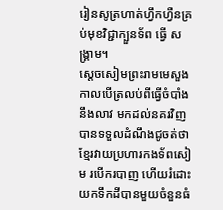រៀនសូត្រហាត់ហ្វឹកហ្វឺនគ្រប់មុខវិជ្ជាក្បួនទ័ព ធ្វើ សង្គ្រាម។
ស្ដេចសៀមព្រះរាមមេសួង កាលបើត្រលប់ពីធ្វើចំបាំងនឹងលាវ មកដល់នគរវិញ បានទទួលដំណឹងជូចត់ថា ខ្មែរវាយប្រហារកងទ័ពសៀម របើករបាញ ហើយរំដោះយកទឹកដីបានមួយចំនួនធំ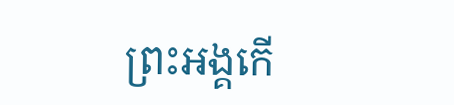ព្រះអង្គកើ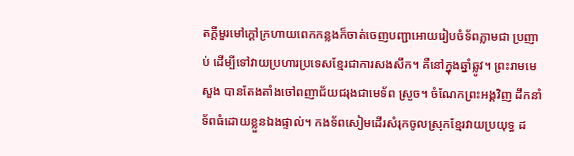តក្ដីមួរមៅក្ដៅក្រហាយពេកកន្លងក៏ចាត់ចេញបញ្ជាអោយរៀបចំទ័ពភ្លាមជា ប្រញាប់ ដើម្បីទៅវាយប្រហារប្រទេសខ្មែរជាការសងសឹក។ គឺនៅក្នុងឆ្នាំឆ្លូវ។ ព្រះរាមមេសួង បានតែងតាំងចៅពញាជ័យជរុងជាមេទ័ព ស្រួច។ ចំណែកព្រះអង្គវិញ ដឹកនាំទ័ពធំដោយខ្លួនឯងផ្ទាល់។ កងទ័ពសៀមដើរសំរុកចូលស្រុកខ្មែរវាយប្រយុទ្ធ ដ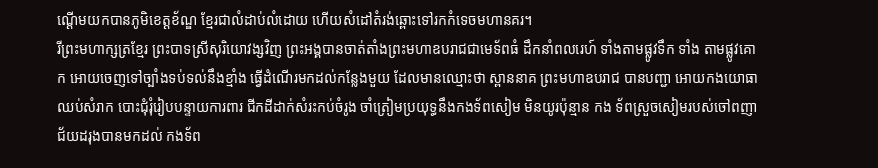ណ្ដើមយកបានភូមិខេត្ដខ័ណ្ឌ ខ្មែរជាលំដាប់លំដោយ ហើយសំដៅតំរង់ឆ្ពោះទៅរកកំទេចមហានគរ។
រីព្រះមហាក្សត្រខ្មែរ ព្រះបាទស្រីសុរិយោវង្សវិញ ព្រះអង្គបានចាត់តាំងព្រះមហាឧបរាជជាមេទ័ពធំ ដឹកនាំពលរេហ៍ ទាំងតាមផ្លូវទឹក ទាំង តាមផ្លូវគោក អោយចេញទៅច្បាំងទប់ទល់នឹងខ្មាំង ធ្វើដំណើរមកដល់កន្លែងមួយ ដែលមានឈ្មោះថា ស្ពាននាគ ព្រះមហាឧបរាជ បានបញ្ជា អោយកងយោធាឈប់សំរាក បោះជុំរុំរៀបបន្ទាយការពារ ជីកដីដាក់សំរះកប់ចំរូង ចាំត្រៀមប្រយុទ្ធនឹងកងទ័ពសៀម មិនយូរប៉ុន្មាន កង ទ័ពស្រួចសៀមរបស់ចៅពញាជ័យដរុងបានមកដល់ កងទ័ព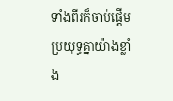ទាំងពីរក៏ចាប់ផ្ដើមប្រយុទ្ធគ្នាយ៉ាងខ្លាំង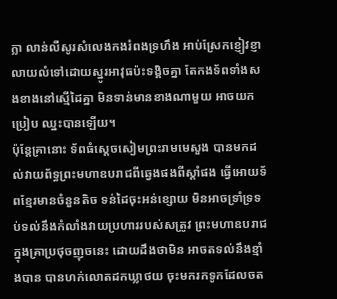ក្លា លាន់លឺសូរសំលេងកងរំពងទ្រហឹង អាប់ស្រែកខ្ញៀវខ្ញា លាយលំទៅដោយស្នូរអាវុធប៉ះទង្គិចគ្នា តែកងទ័ពទាំងសងខាងនៅស្មើដៃគ្នា មិនទាន់មានខាងណាមួយ អាចយកប្រៀប ឈ្នះបានឡើយ។
ប៉ុន្ដែគ្រានោះ ទ័ពធំស្ដេចសៀមព្រះរាមមេសួង បានមកដល់វាយព័ទ្ធព្រះមហាឧបរាជពីឆ្វេងផងពីស្ដាំផង ធ្វើអោយទ័ពខ្មែរមានចំនួនតិច ទន់ដៃចុះអន់ខ្សោយ មិនអាចទ្រាំទ្រទប់ទល់នឹងកំលាំងវាយប្រហាររបស់សត្រូវ ព្រះមហាឧបរាជក្នុងគ្រាប្រថុចញុចនេះ ដោយដឹងថាមិន អាចតទល់នឹងខ្មាំងបាន បានហក់លោតដកឃ្លាថយ ចុះមករកទូកដែលចត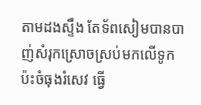តាមដងស្ទឹង តែទ័ពសៀមបានបាញ់សំរុកស្រោចស្រប់មកលើទូក ប៉ះចំធុងរំសេវ ធ្វើ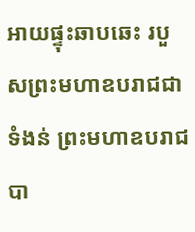អាយផ្ទុះឆាបឆេះ របួសព្រះមហាឧបរាជជាទំងន់ ព្រះមហាឧបរាជបា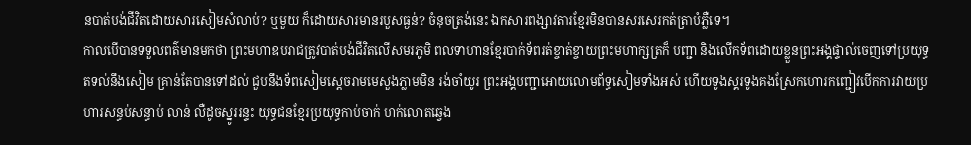នបាត់បង់ជីវិតដោយសារសៀមសំលាប់? ឬមួយ ក៏ដោយសារមានរបួសធ្ងន់? ចំនុចត្រង់នេះ ឯកសារពង្សាវតារខ្មែរមិនបានសរសេរកត់ត្រាបំភ្លឺទេ។
កាលបើបានទទួលពត៌មានមកថា ព្រះមហាឧបរាជត្រូវបាត់បង់ជីវិតលើសមរភូមិ ពលទាហានខ្មែរបាក់ទ័ពរត់ខ្ចាត់ខ្ចាយព្រះមហាក្សត្រក៏ បញ្ជា និងលើកទ័ពដោយខ្លួនព្រះអង្គផ្ទាល់ចេញទៅប្រយុទ្ធតទល់នឹងសៀម គ្រាន់តែបានទៅដល់ ជួបនឹងទ័ពសៀមស្ដេចរាមមេសួងភ្លាមមិន រង់ចាំយូរ ព្រះអង្គបញ្ជាអោយលោមព័ទ្ធសៀមទាំងអស់ ហើយទូងស្គរទូងគងស្រែកហោរកញ្ជៀវបើកការវាយប្រហារសន្ធប់សន្ធាប់ លាន់ លឺដូចស្នូររន្ទះ យុទ្ធជនខ្មែរប្រយុទ្ធកាប់ចាក់ ហក់លោតឆ្វេង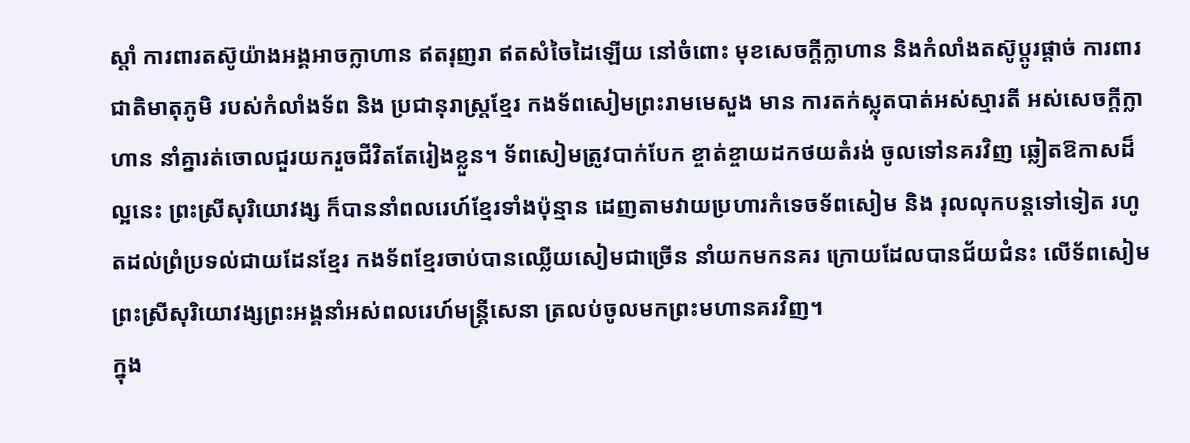ស្ដាំ ការពារតស៊ូយ៉ាងអង្គអាចក្លាហាន ឥតរុញរា ឥតសំចៃដៃឡើយ នៅចំពោះ មុខសេចក្ដីក្លាហាន និងកំលាំងតស៊ូប្ដូរផ្ដាច់ ការពារជាតិមាតុភូមិ របស់កំលាំងទ័ព និង ប្រជានុរាស្រ្ដខ្មែរ កងទ័ពសៀមព្រះរាមមេសួង មាន ការតក់ស្លុតបាត់អស់ស្មារតី អស់សេចក្ដីក្លាហាន នាំគ្នារត់ចោលជួរយករួចជីវិតតែរៀងខ្លួន។ ទ័ពសៀមត្រូវបាក់បែក ខ្ចាត់ខ្ចាយដកថយតំរង់ ចូលទៅនគរវិញ ឆ្លៀតឱកាសដ៏ល្អនេះ ព្រះស្រីសុរិយោវង្ស ក៏បាននាំពលរេហ៍ខ្មែរទាំងប៉ុន្មាន ដេញតាមវាយប្រហារកំទេចទ័ពសៀម និង រុលលុកបន្ដទៅទៀត រហូតដល់ព្រំប្រទល់ជាយដែនខ្មែរ កងទ័ពខ្មែរចាប់បានឈ្លើយសៀមជាច្រើន នាំយកមកនគរ ក្រោយដែលបានជ័យជំនះ លើទ័ពសៀម ព្រះស្រីសុរិយោវង្សព្រះអង្គនាំអស់ពលរេហ៍មន្រ្ដីសេនា ត្រលប់ចូលមកព្រះមហានគរវិញ។
ក្នុង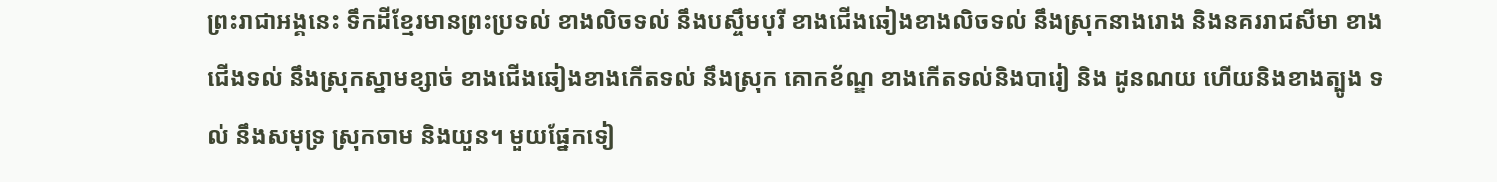ព្រះរាជាអង្គនេះ ទឹកដីខ្មែរមានព្រះប្រទល់ ខាងលិចទល់ នឹងបស្ចឹមបុរី ខាងជើងឆៀងខាងលិចទល់ នឹងស្រុកនាងរោង និងនគររាជសីមា ខាងជើងទល់ នឹងស្រុកស្នាមខ្សាច់ ខាងជើងឆៀងខាងកើតទល់ នឹងស្រុក គោកខ័ណ្ឌ ខាងកើតទល់និងបារៀ និង ដូនណយ ហើយនិងខាងត្បូង ទល់ នឹងសមុទ្រ ស្រុកចាម និងយួន។ មួយផ្នែកទៀ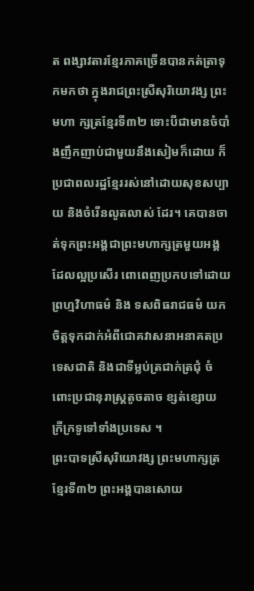ត ពង្សាវតារខ្មែរភាគច្រើនបានកត់ត្រាទុកមកថា ក្នុងរាជព្រះស្រីសុរិយោវង្ស ព្រះមហា ក្សត្រខ្មែរទី៣២ ទោះបីជាមានចំបាំងញឹកញាប់ជាមួយនឹងសៀមក៏ដោយ ក៏ប្រជាពលរដ្ឋខ្មែររស់នៅដោយសុខសប្បាយ និងចំរើនលូតលាស់ ដែរ។ គេបានចាត់ទុកព្រះអង្គជាព្រះមហាក្សត្រមួយអង្គដែលល្អប្រសើរ ពោពេញប្រកបទៅដោយព្រហ្មវិហាធម៌ និង ទសពិធរាជធម៌ យក ចិត្ដទុកដាក់អំពីជោគវាសនាអនាគតប្រទេសជាតិ និងជាទីម្លប់ត្រជាក់ត្រជុំ ចំពោះប្រជានុរាស្រ្ដតូចតាច ខ្សត់ខ្សោយ ក្រីក្រទូទៅទាំងប្រទេស ។
ព្រះបាទស្រីសុរិយោវង្ស ព្រះមហាក្សត្រខ្មែរទី៣២ ព្រះអង្គបានសោយ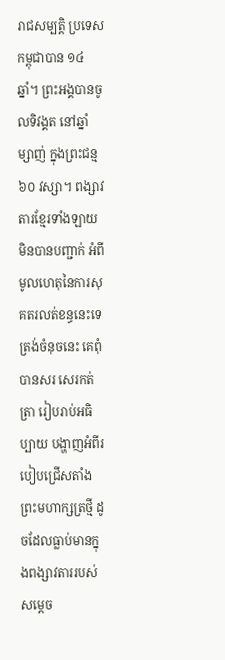រាជសម្បត្ដិ ប្រទេសកម្ពុជាបាន ១៤ឆ្នាំ។ ព្រះអង្គបានចូលទិវង្គត នៅឆ្នាំ ម្សាញ់ ក្នុងព្រះជន្ម៦០ វស្សា។ ពង្សាវតារខ្មែរទាំងឡាយមិនបានបញ្ជាក់ អំពីមូលហេតុនៃការសុគតរលត់ខន្ធនេះទេ ត្រង់ចំនុចនេះ គេពុំបានសរ សេរកត់ត្រា រៀបរាប់អធិប្បាយ បង្ហាញអំពីរបៀបជ្រើសតាំងព្រះមហាក្សត្រថ្មី ដូចដែលធ្លាប់មានក្នុងពង្សាវតាររបស់សម្ដេច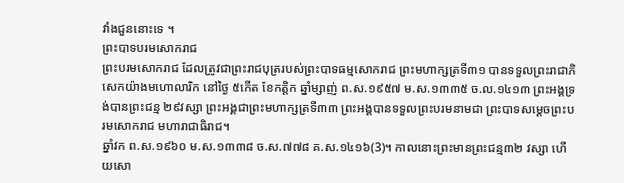វាំងជួននោះទេ ។
ព្រះបាទបរមសោករាជ
ព្រះបរមសោករាជ ដែលត្រូវជាព្រះរាជបុត្ររបស់ព្រះបាទធម្មសោករាជ ព្រះមហាក្សត្រទី៣១ បានទទួលព្រះរាជាភិសេកយ៉ាងមហោលារិក នៅថ្ងៃ ៥កើត ខែកត្ដិក ឆ្នាំម្សាញ់ ព.ស.១៩៥៧ ម.ស.១៣៣៥ ច.ល.១៤១៣ ព្រះអង្គទ្រង់បានព្រះជន្ម ២៩វស្សា ព្រះអង្គជាព្រះមហាក្សត្រទី៣៣ ព្រះអង្គបានទទួលព្រះបរមនាមជា ព្រះបាទសម្ដេចព្រះបរមសោករាជ មហារាជាធិរាជ។
ឆ្នាំវក ព.ស.១៩៦០ ម.ស.១៣៣៨ ច.ស.៧៧៨ គ.ស.១៤១៦(3)។ កាលនោះព្រះមានព្រះជន្ម៣២ វស្សា ហើយសោ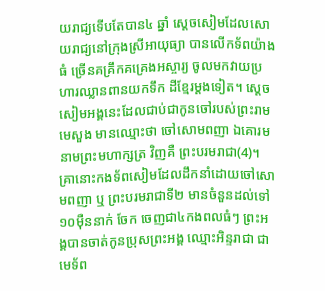យរាជ្យទើបតែបាន៤ ឆ្នាំ ស្ដេចសៀមដែលសោយរាជ្យនៅក្រុងស្រីអាយុធ្យា បានលើកទ័ពយ៉ាងធំ ច្រើនគគ្រឹកគគ្រេងអស្ចារ្យ ចូលមកវាយប្រហារឈ្លានពានយកទឹក ដីខ្មែរម្ដងទៀត។ ស្ដេចសៀមអង្គនេះដែលជាប់ជាកូនចៅរបស់ព្រះរាមមេសួង មានឈ្មោះថា ចៅសោមពញា ឯគោរមនាមព្រះមហាក្សត្រ វិញគឺ ព្រះបរមរាជា(4)។ គ្រានោះកងទ័ពសៀមដែលដឹកនាំដោយចៅសោមពញា ឬ ព្រះបរមរាជាទី២ មានចំនួនដល់ទៅ ១០ម៉ឺននាក់ ចែក ចេញជា៤កងពលធំៗ ព្រះអង្គបានចាត់កូនប្រុសព្រះអង្គ ឈ្មោះអិន្ទរាជា ជាមេទ័ព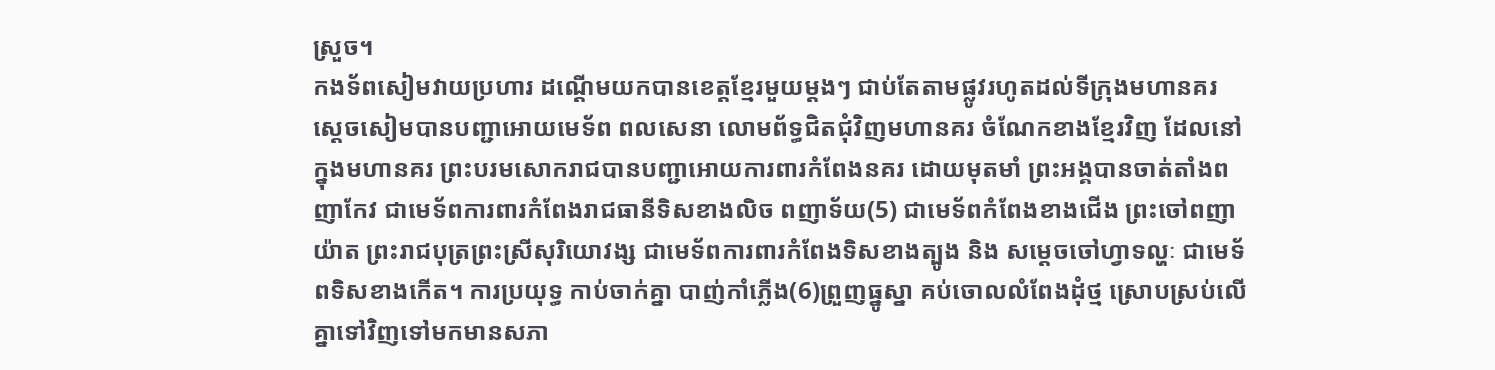ស្រួច។
កងទ័ពសៀមវាយប្រហារ ដណ្ដើមយកបានខេត្ដខ្មែរមួយម្ដងៗ ជាប់តែតាមផ្លូវរហូតដល់ទីក្រុងមហានគរ ស្ដេចសៀមបានបញ្ជាអោយមេទ័ព ពលសេនា លោមព័ទ្ធជិតជុំវិញមហានគរ ចំណែកខាងខ្មែរវិញ ដែលនៅក្នុងមហានគរ ព្រះបរមសោករាជបានបញ្ជាអោយការពារកំពែងនគរ ដោយមុតមាំ ព្រះអង្គបានចាត់តាំងពញាកែវ ជាមេទ័ពការពារកំពែងរាជធានីទិសខាងលិច ពញាទ័យ(5) ជាមេទ័ពកំពែងខាងជើង ព្រះចៅពញា យ៉ាត ព្រះរាជបុត្រព្រះស្រីសុរិយោវង្ស ជាមេទ័ពការពារកំពែងទិសខាងត្បូង និង សម្ដេចចៅហ្វាទល្ហៈ ជាមេទ័ពទិសខាងកើត។ ការប្រយុទ្ធ កាប់ចាក់គ្នា បាញ់កាំភ្លើង(6)ព្រួញធ្នូស្នា គប់ចោលលំពែងដុំថ្ម ស្រោបស្រប់លើគ្នាទៅវិញទៅមកមានសភា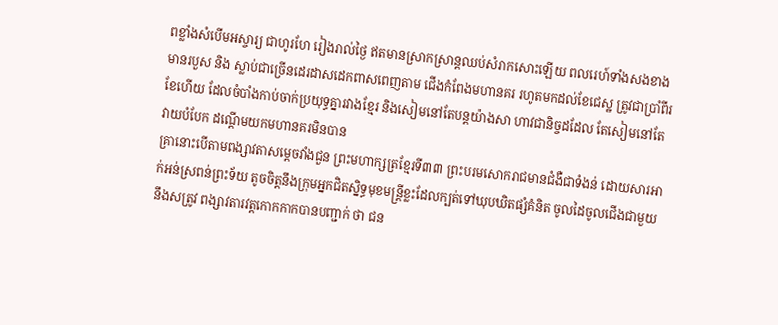ពខ្លាំងសំបើមអស្ចារ្យ ជាហូរហែ រៀងរាល់ថ្ងៃ ឥតមានស្រាកស្រាន្ដឈប់សំរាកសោះឡើយ ពលរេហ៍ទាំងសងខាងមានរបួស និង ស្លាប់ជាច្រើនដេរដាសដេកពាសពេញតាម ជើងកំពែងមហានគរ រហូតមកដល់ខែជេស្ឋ ត្រូវជាប្រាំពីរខែហើយ ដែលចំបាំងកាប់ចាក់ប្រយុទ្ធគ្នារវាងខ្មែរ និងសៀមនៅតែបន្ដយ៉ាងសា ហាវជានិច្ចដដែល តែសៀមនៅតែវាយបំបែក ដណ្ដើមយកមហានគរមិនបាន
គ្រានោះបើតាមពង្សាវតាសម្ដេចវាំងជួន ព្រះមហាក្សត្រខ្មែរទី៣៣ ព្រះបរមសោករាជមានជំងឺជាទំងន់ ដោយសារអាក់អន់ស្រពន់ព្រះទ័យ តូចចិត្ដនឹងក្រុមអ្នកជិតស្និទ្ធមុខមន្រ្ដីខ្លះដែលក្បត់ទៅឃុបឃិតផ្សំគំនិត ចូលដៃចូលជើងជាមួយនឹងសត្រូវ ពង្សាវតារវត្ដកោកកាកបានបញ្ជាក់ ថា ជន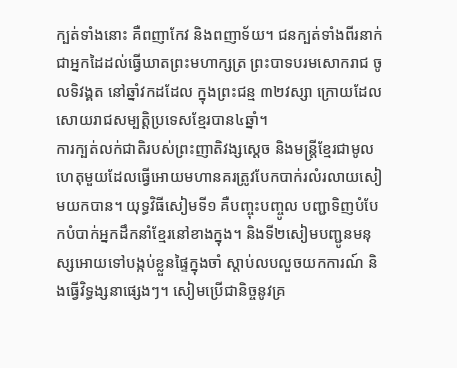ក្បត់ទាំងនោះ គឺពញាកែវ និងពញាទ័យ។ ជនក្បត់ទាំងពីរនាក់ជាអ្នកដៃដល់ធ្វើឃាតព្រះមហាក្សត្រ ព្រះបាទបរមសោករាជ ចូលទិវង្គត នៅឆ្នាំវកដដែល ក្នុងព្រះជន្ម ៣២វស្សា ក្រោយដែលសោយរាជសម្បត្ដិប្រទេសខ្មែរបាន៤ឆ្នាំ។
ការក្បត់លក់ជាតិរបស់ព្រះញាតិវង្សស្ដេច និងមន្រ្ដីខ្មែរជាមូលហេតុមួយដែលធ្វើអោយមហានគរត្រូវបែកបាក់រលំរលាយសៀមយកបាន។ យុទ្ធវិធីសៀមទី១ គឺបញ្ចុះបញ្ចូល បញ្ជាទិញបំបែកបំបាក់អ្នកដឹកនាំខ្មែរនៅខាងក្នុង។ និងទី២សៀមបញ្ជូនមនុស្សអោយទៅបង្កប់ខ្លួនផ្ទៃក្នុងចាំ ស្ដាប់លបលួចយកការណ៍ និងធ្វើវិទ្ធង្សនាផ្សេងៗ។ សៀមប្រើជានិច្ចនូវគ្រ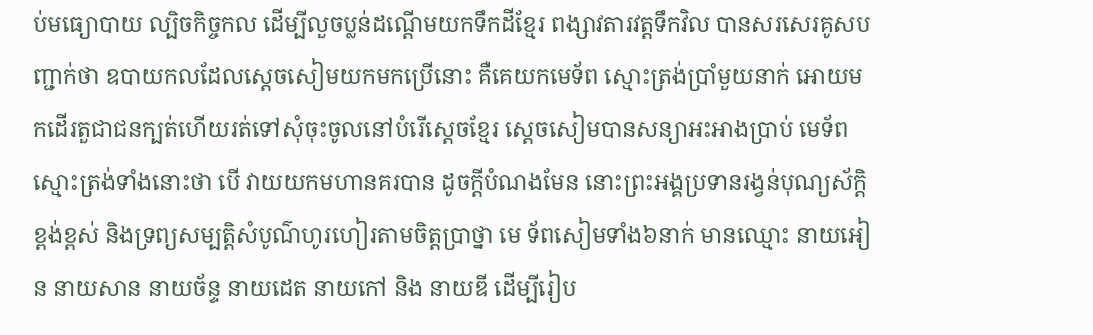ប់មធ្យោបាយ ល្បិចកិច្ចកល ដើម្បីលួចប្លន់ដណ្ដើមយកទឹកដីខ្មែរ ពង្សាវតារវត្ដទឹកវិល បានសរសេរគូសបញ្ជាក់ថា ឧបាយកលដែលស្ដេចសៀមយកមកប្រើនោះ គឺគេយកមេទ័ព ស្មោះត្រង់ប្រាំមួយនាក់ អោយមកដើរតួជាជនក្បត់ហើយរត់ទៅសុំចុះចូលនៅបំរើស្ដេចខ្មែរ ស្ដេចសៀមបានសន្យាអះអាងប្រាប់ មេទ័ពស្មោះត្រង់ទាំងនោះថា បើ វាយយកមហានគរបាន ដូចក្ដីបំណងមែន នោះព្រះអង្គប្រទានរង្វន់បុណ្យស័ក្ដិខ្ពង់ខ្ពស់ និងទ្រព្យសម្បត្ដិសំបូណ៌ហូរហៀរតាមចិត្ដប្រាថ្នា មេ ទ័ពសៀមទាំង៦នាក់ មានឈ្មោះ នាយអៀន នាយសាន នាយច័ន្ទ នាយដេត នាយកៅ និង នាយឌី ដើម្បីរៀប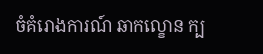ចំគំរោងការណ៍ ឆាកល្ខោន ក្ប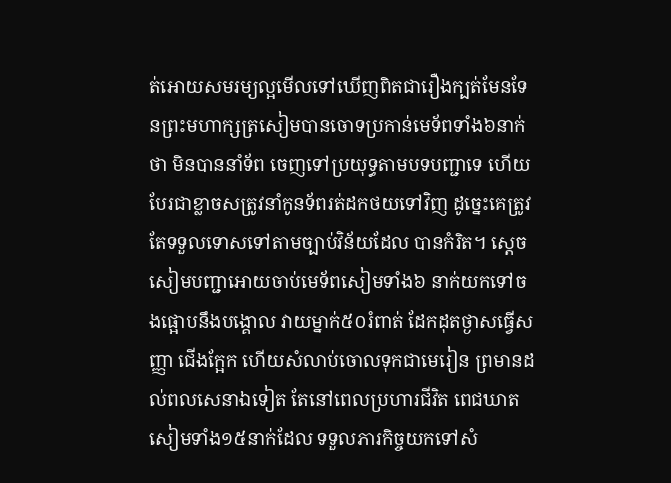ត់អោយសមរម្យល្អមើលទៅឃើញពិតជារឿងក្បត់មែនទែនព្រះមហាក្សត្រសៀមបានចោទប្រកាន់មេទ័ពទាំង៦នាក់ថា មិនបាននាំទ័ព ចេញទៅប្រយុទ្ធតាមបទបញ្ជាទេ ហើយបែរជាខ្លាចសត្រូវនាំកូនទ័ពរត់ដកថយទៅវិញ ដូច្នេះគេត្រូវតែទទួលទោសទៅតាមច្បាប់វិន័យដែល បានកំរិត។ ស្ដេចសៀមបញ្ជាអោយចាប់មេទ័ពសៀមទាំង៦ នាក់យកទៅចងផ្អោបនឹងបង្គោល វាយម្នាក់៥០រំពាត់ ដែកដុតថ្ងាសធ្វើសញ្ញា ជើងក្អែក ហើយសំលាប់ចោលទុកជាមេរៀន ព្រមានដល់ពលសេនាឯទៀត តែនៅពេលប្រហារជីវិត ពេជឃាតសៀមទាំង១៥នាក់ដែល ទទួលភារកិច្ចយកទៅសំ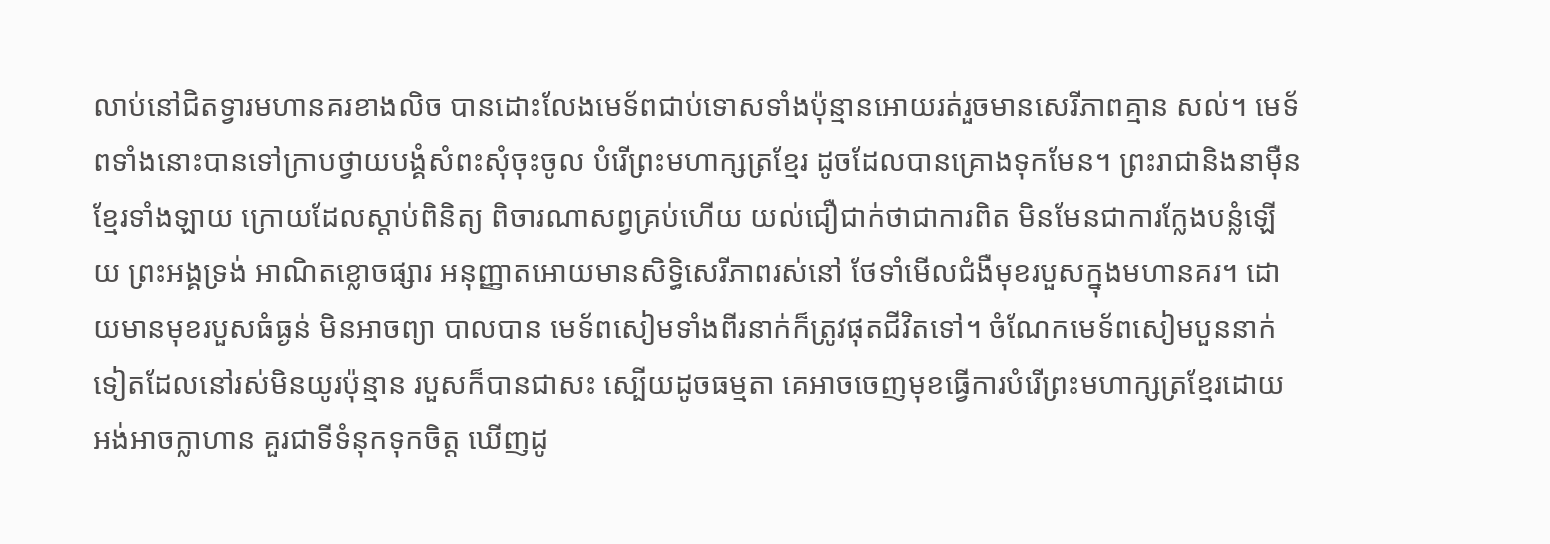លាប់នៅជិតទ្វារមហានគរខាងលិច បានដោះលែងមេទ័ពជាប់ទោសទាំងប៉ុន្មានអោយរត់រួចមានសេរីភាពគ្មាន សល់។ មេទ័ពទាំងនោះបានទៅក្រាបថ្វាយបង្គំសំពះសុំចុះចូល បំរើព្រះមហាក្សត្រខ្មែរ ដូចដែលបានគ្រោងទុកមែន។ ព្រះរាជានិងនាម៉ឺន ខ្មែរទាំងឡាយ ក្រោយដែលស្ដាប់ពិនិត្យ ពិចារណាសព្វគ្រប់ហើយ យល់ជឿជាក់ថាជាការពិត មិនមែនជាការក្លែងបន្លំឡើយ ព្រះអង្គទ្រង់ អាណិតខ្លោចផ្សារ អនុញ្ញាតអោយមានសិទ្ធិសេរីភាពរស់នៅ ថែទាំមើលជំងឺមុខរបួសក្នុងមហានគរ។ ដោយមានមុខរបួសធំធ្ងន់ មិនអាចព្យា បាលបាន មេទ័ពសៀមទាំងពីរនាក់ក៏ត្រូវផុតជីវិតទៅ។ ចំណែកមេទ័ពសៀមបួននាក់ទៀតដែលនៅរស់មិនយូរប៉ុន្មាន របួសក៏បានជាសះ ស្បើយដូចធម្មតា គេអាចចេញមុខធ្វើការបំរើព្រះមហាក្សត្រខ្មែរដោយអង់អាចក្លាហាន គួរជាទីទំនុកទុកចិត្ដ ឃើញដូ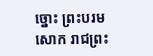ច្នោះ ព្រះបរមសោក រាជព្រះ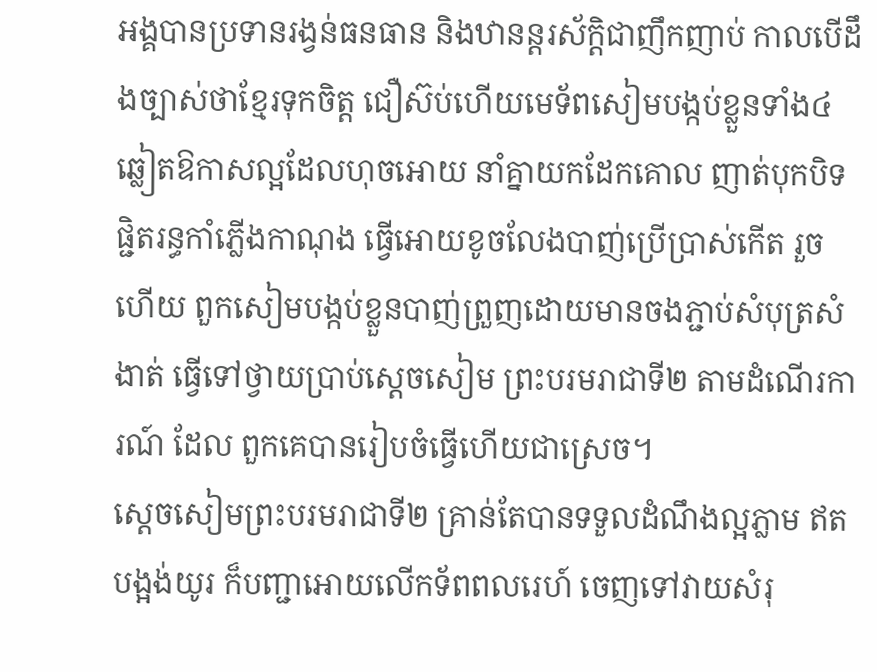អង្គបានប្រទានរង្វន់ធនធាន និងឋានន្ដរស័ក្ដិជាញឹកញាប់ កាលបើដឹងច្បាស់ថាខ្មែរទុកចិត្ដ ជឿស៊ប់ហើយមេទ័ពសៀមបង្កប់ខ្លួនទាំង៤ ឆ្លៀតឱកាសល្អដែលហុចអោយ នាំគ្នាយកដែកគោល ញាត់បុកបិទផ្ជិតរន្ធកាំភ្លើងកាណុង ធ្វើអោយខូចលែងបាញ់ប្រើប្រាស់កើត រួចហើយ ពួកសៀមបង្កប់ខ្លួនបាញ់ព្រួញដោយមានចងភ្ជាប់សំបុត្រសំងាត់ ធ្វើទៅថ្វាយប្រាប់ស្ដេចសៀម ព្រះបរមរាជាទី២ តាមដំណើរការណ៍ ដែល ពួកគេបានរៀបចំធ្វើហើយជាស្រេច។
ស្ដេចសៀមព្រះបរមរាជាទី២ គ្រាន់តែបានទទួលដំណឹងល្អភ្លាម ឥតបង្អង់យូរ ក៏បញ្ជាអោយលើកទ័ពពលរេហ៍ ចេញទៅវាយសំរុ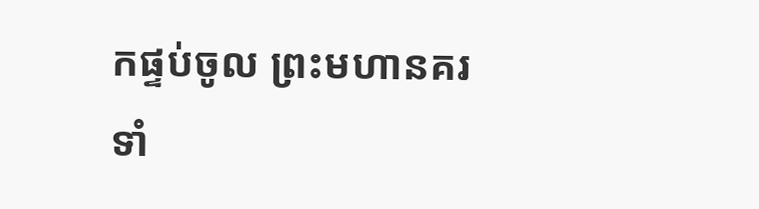កផ្ទប់ចូល ព្រះមហានគរទាំ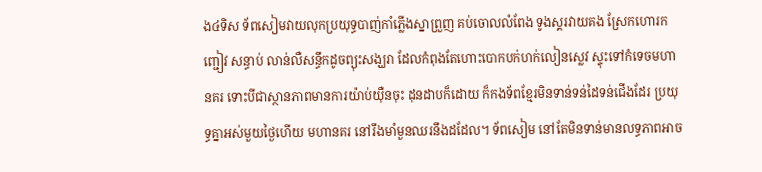ង៤ទិស ទ័ពសៀមវាយលុកប្រយុទ្ធបាញ់កាំភ្លើងស្នាព្រួញ គប់ចោលលំពែង ទូងស្គរវាយគង ស្រែកហោរកញ្ជៀវ សន្ធាប់ លាន់លឺសន្ធឹកដូចព្យុះសង្ឃរា ដែលកំពុងតែហោះបោកបក់ហក់លៀនស្លេវ ស្ទុះទៅកំទេចមហានគរ ទោះបីជាស្ថានភាពមានការយ៉ាប់យ៉ឺនចុះ ដុនដាបក៏ដោយ ក៏កងទ័ពខ្មែរមិនទាន់ទន់ដៃទន់ជើងដែរ ប្រយុទ្ធគ្នាអស់មួយថ្ងៃហើយ មហានគរ នៅរឹងមាំមួនឈរនឹងដដែល។ ទ័ពសៀម នៅតែមិនទាន់មានលទ្ធភាពអាច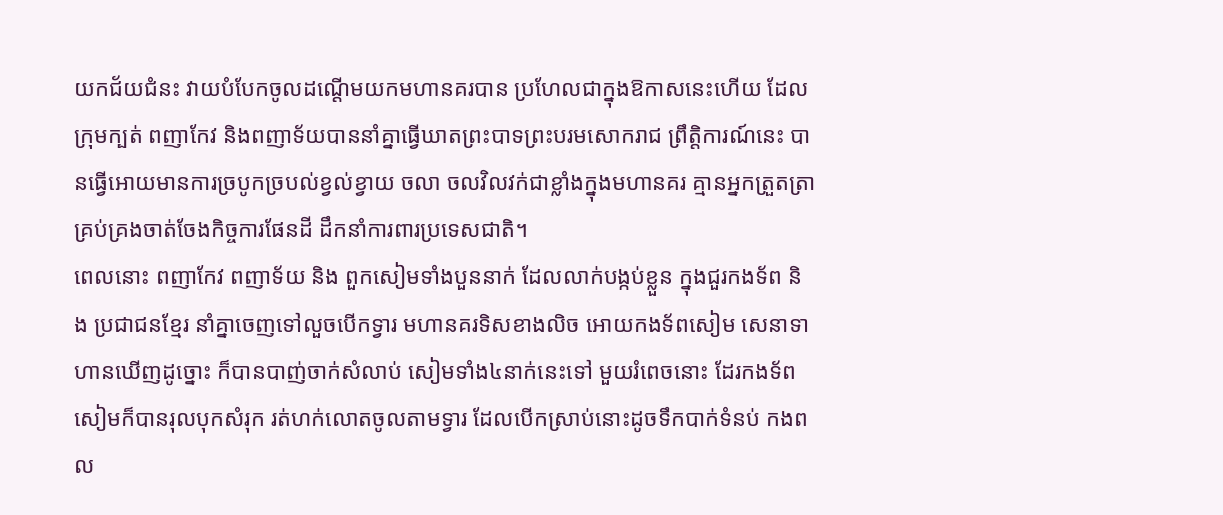យកជ័យជំនះ វាយបំបែកចូលដណ្ដើមយកមហានគរបាន ប្រហែលជាក្នុងឱកាសនេះហើយ ដែលក្រុមក្បត់ ពញាកែវ និងពញាទ័យបាននាំគ្នាធ្វើឃាតព្រះបាទព្រះបរមសោករាជ ព្រឹត្ដិការណ៍នេះ បានធ្វើអោយមានការច្របូកច្របល់ខ្វល់ខ្វាយ ចលា ចលវិលវក់ជាខ្លាំងក្នុងមហានគរ គ្មានអ្នកត្រួតត្រាគ្រប់គ្រងចាត់ចែងកិច្ចការផែនដី ដឹកនាំការពារប្រទេសជាតិ។
ពេលនោះ ពញាកែវ ពញាទ័យ និង ពួកសៀមទាំងបួននាក់ ដែលលាក់បង្កប់ខ្លួន ក្នុងជួរកងទ័ព និង ប្រជាជនខ្មែរ នាំគ្នាចេញទៅលួចបើកទ្វារ មហានគរទិសខាងលិច អោយកងទ័ពសៀម សេនាទាហានឃើញដូច្នោះ ក៏បានបាញ់ចាក់សំលាប់ សៀមទាំង៤នាក់នេះទៅ មួយរំពេចនោះ ដែរកងទ័ពសៀមក៏បានរុលបុកសំរុក រត់ហក់លោតចូលតាមទ្វារ ដែលបើកស្រាប់នោះដូចទឹកបាក់ទំនប់ កងពល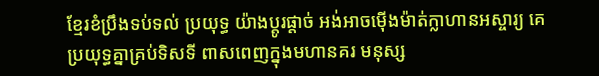ខ្មែរខំប្រឹងទប់ទល់ ប្រយុទ្ធ យ៉ាងប្ដូរផ្ដាច់ អង់អាចម៉ើងម៉ាត់ក្លាហានអស្ចារ្យ គេប្រយុទ្ធគ្នាគ្រប់ទិសទី ពាសពេញក្នុងមហានគរ មនុស្ស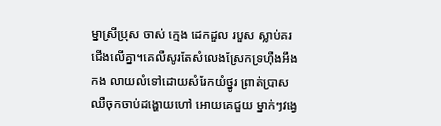ម្នាស្រីប្រុស ចាស់ ក្មេង ដេកដួល របួស ស្លាប់គរជើងលើគ្នា។គេលឺសូរតែសំលេងស្រែកទ្រហ៊ឺងអឹងកង លាយលំទៅដោយសំរែកយំថ្នូរ ព្រាត់ប្រាស ឈឺចុកចាប់ដង្ហោយហៅ អោយគេជួយ ម្នាក់ៗវង្វេ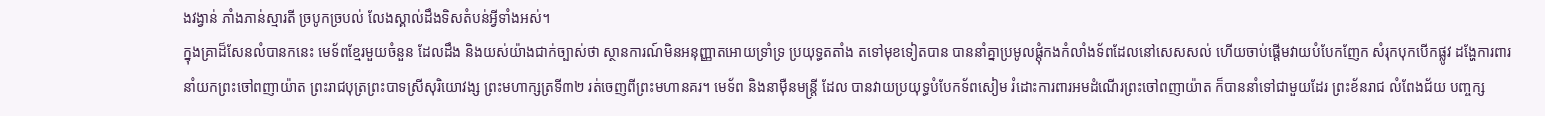ងវង្វាន់ ភាំងភាន់ស្មារតី ច្របូកច្របល់ លែងស្គាល់ដឹងទិសតំបន់អ្វីទាំងអស់។
ក្នុងគ្រាដ៏សែនលំបានកនេះ មេទ័ពខ្មែរមួយចំនួន ដែលដឹង និងយស់យ៉ាងជាក់ច្បាស់ថា ស្ថានការណ៍មិនអនុញ្ញាតអោយទ្រាំទ្រ ប្រយុទ្ធតតាំង តទៅមុខទៀតបាន បាននាំគ្នាប្រមូលផ្ដុំកងកំលាំងទ័ពដែលនៅសេសសល់ ហើយចាប់ផ្ដើមវាយបំបែកញែក សំរុកបុកបើកផ្លូវ ដង្ហែការពារ នាំយកព្រះចៅពញាយ៉ាត ព្រះរាជបុត្រព្រះបាទស្រីសុរិយោវង្ស ព្រះមហាក្សត្រទី៣២ រត់ចេញពីព្រះមហានគរ។ មេទ័ព និងនាម៉ឺនមន្រ្ដី ដែល បានវាយប្រយុទ្ធបំបែកទ័ពសៀម រំដោះការពារអមដំណើរព្រះចៅពញាយ៉ាត ក៏បាននាំទៅជាមួយដែរ ព្រះខ័នរាជ លំពែងជ័យ បញ្ចក្ស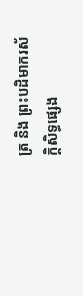ត្រ និង ព្រះបដិមាករស័ក្ដិសិទ្ធផ្សេង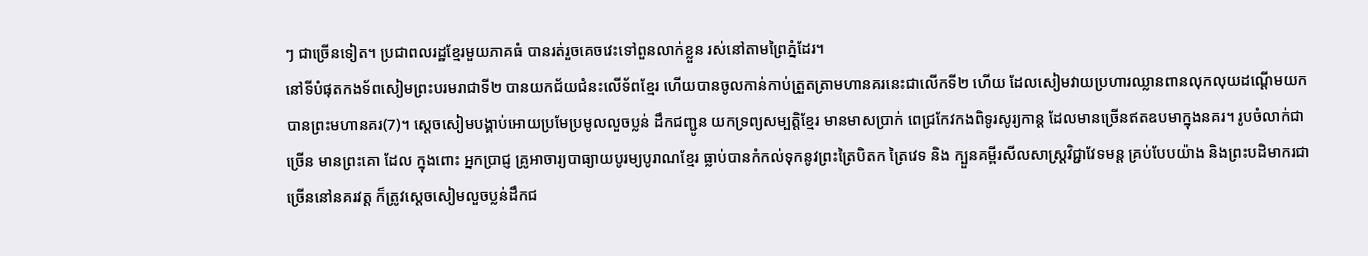ៗ ជាច្រើនទៀត។ ប្រជាពលរដ្ឋខ្មែរមួយភាគធំ បានរត់រួចគេចវេះទៅពួនលាក់ខ្លួន រស់នៅតាមព្រៃភ្នំដែរ។
នៅទីបំផុតកងទ័ពសៀមព្រះបរមរាជាទី២ បានយកជ័យជំនះលើទ័ពខ្មែរ ហើយបានចូលកាន់កាប់ត្រួតត្រាមហានគរនេះជាលើកទី២ ហើយ ដែលសៀមវាយប្រហារឈ្លានពានលុកលុយដណ្ដើមយកបានព្រះមហានគរ(7)។ ស្ដេចសៀមបង្គាប់អោយប្រមែប្រមូលលួចប្លន់ ដឹកជញ្ជូន យកទ្រព្យសម្បត្ដិខ្មែរ មានមាសប្រាក់ ពេជ្រកែវកងពិទូរសូរ្យកាន្ដ ដែលមានច្រើនឥតឧបមាក្នុងនគរ។ រូបចំលាក់ជាច្រើន មានព្រះគោ ដែល ក្នុងពោះ អ្នកប្រាជ្ញ គ្រូអាចារ្យបាធ្យាយបូរម្យបូរាណខ្មែរ ធ្លាប់បានកំកល់ទុកនូវព្រះត្រៃបិតក ត្រៃវេទ និង ក្បួនគម្ពីរសីលសាស្រ្ដវិជ្ជាវែទមន្ដ គ្រប់បែបយ៉ាង និងព្រះបដិមាករជាច្រើននៅនគរវត្ដ ក៏ត្រូវស្ដេចសៀមលួចប្លន់ដឹកជ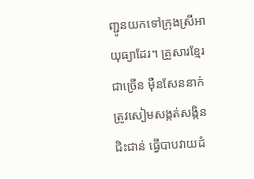ញ្ជូនយកទៅក្រុងស្រីអាយុធ្យាដែរ។ គ្រួសារខ្មែរជាច្រើន ម៉ឺនសែននាក់ ត្រូវសៀមសង្កត់សង្កិនជិះជាន់ ធ្វើបាបវាយដំ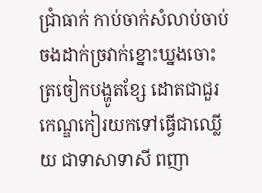ជ្រាំធាក់ កាប់ចាក់សំលាប់ចាប់ចងដាក់ច្រវាក់ខ្នោះឃ្នងចោះត្រចៀកបង្ហូតខ្សែ ដោតជាជួរ កេណ្ឌកៀរយកទៅធ្វើជាឈ្លើយ ជាទាសាទាសី ពញា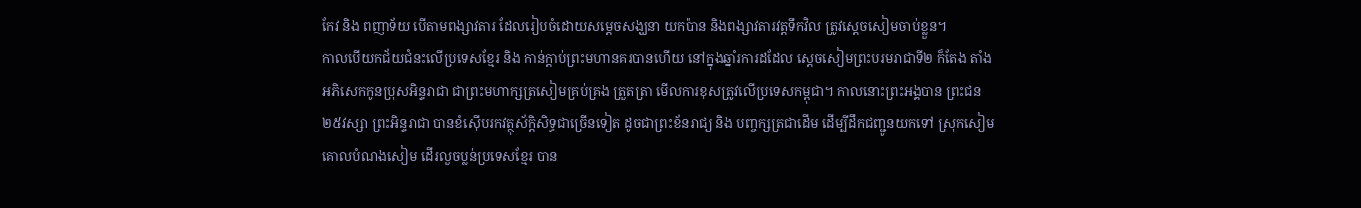កែវ និង ពញាទ័យ បើតាមពង្សាវតារ ដែលរៀបចំដោយសម្ដេចសង្ឃនា យកប៉ាន និងពង្សាវតារវត្ដទឹកវិល ត្រូវស្ដេចសៀមចាប់ខ្លួន។
កាលបើយកជ័យជំនះលើប្រទេសខ្មែរ និង កាន់ក្ដាប់ព្រះមហានគរបានហើយ នៅក្នុងឆ្នាំរការដដែល ស្ដេចសៀមព្រះបរមរាជាទី២ ក៏តែង តាំង អភិសេកកូនប្រុសអិន្ទរាជា ជាព្រះមហាក្សត្រសៀមគ្រប់គ្រង ត្រួតត្រា មើលការខុសត្រូវលើប្រទេសកម្ពុជា។ កាលនោះព្រះអង្គបាន ព្រះជន ២៥វស្សា ព្រះអិន្ទរាជា បានខំស៊ើបរកវត្ថុស័ក្ដិសិទ្ធជាច្រើនទៀត ដូចជាព្រះខ័នរាជ្យ និង បញ្ចក្សត្រជាដើម ដើម្បីដឹកជញ្ជូនយកទៅ ស្រុកសៀម គោលបំណងសៀម ដើរលួចប្លន់ប្រទេសខ្មែរ បាន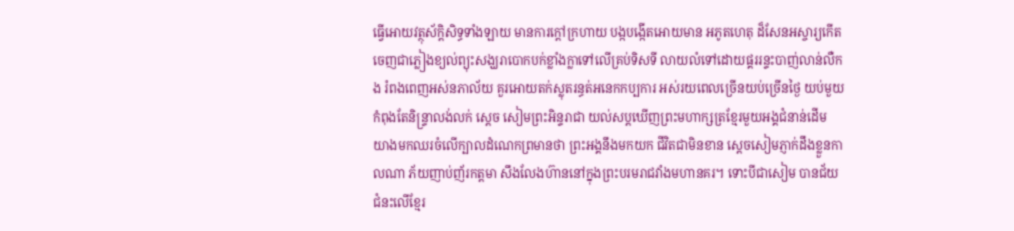ធ្វើអោយវត្ថុស័ក្ដិសិទ្ធទាំងឡាយ មានការក្ដៅក្រហាយ បង្កបង្កើតអោយមាន អភូតហេតុ ដ៏សែនអស្ចារ្យកើតចេញជាភ្លៀងខ្យល់ព្យុះសង្ឃរាបោកបក់ខ្លាំងក្លាទៅលើគ្រប់ទិសទី លាយលំទៅដោយផ្គររន្ទះបាញ់លាន់លឺកង រំពងពេញអស់នភាល័យ គួរអោយតក់ស្លុតរន្ធត់អនេកកប្បការ អស់រយពេលច្រើនយប់ច្រើនថ្ងៃ យប់មួយ កំពុងតែនិន្រ្ទាលង់លក់ ស្ដេច សៀមព្រះអិន្ទរាជា យល់សប្ដឃើញព្រះមហាក្សត្រខ្មែរមួយអង្គជំនាន់ដើម យាងមកឈរចំលើក្បាលដំណេកព្រមានថា ព្រះអង្គនឹងមកយក ជីវិតជាមិនខាន ស្ដេចសៀមភ្ញាក់ដឹងខ្លួនកាលណា ភ័យញាប់ញ័រកត្តមា សឹងលែងហ៊ាននៅក្នុងព្រះបរមរាជវាំងមហានគរ។ ទោះបីជាសៀម បានជ័យជំនះលើខ្មែរ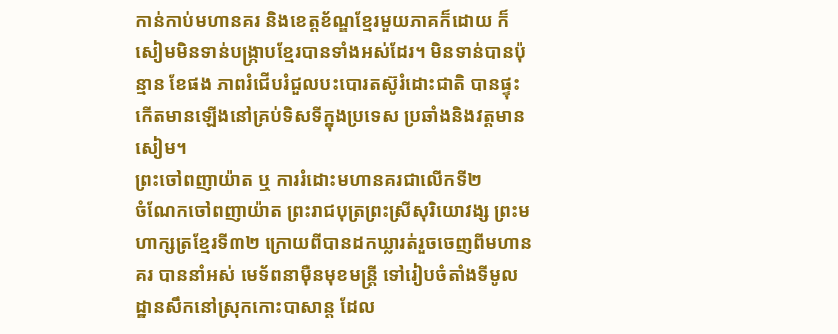កាន់កាប់មហានគរ និងខេត្ដខ័ណ្ឌខ្មែរមួយភាគក៏ដោយ ក៏សៀមមិនទាន់បង្រ្កាបខ្មែរបានទាំងអស់ដែរ។ មិនទាន់បានប៉ុន្មាន ខែផង ភាពរំជើបរំជួលបះបោរតស៊ូរំដោះជាតិ បានផ្ទុះកើតមានឡើងនៅគ្រប់ទិសទីក្នុងប្រទេស ប្រឆាំងនិងវត្ដមានសៀម។
ព្រះចៅពញាយ៉ាត ឬ ការរំដោះមហានគរជាលើកទី២
ចំណែកចៅពញាយ៉ាត ព្រះរាជបុត្រព្រះស្រីសុរិយោវង្ស ព្រះមហាក្សត្រខ្មែរទី៣២ ក្រោយពីបានដកឃ្លារត់រួចចេញពីមហានគរ បាននាំអស់ មេទ័ពនាម៉ឺនមុខមន្រ្ដី ទៅរៀបចំតាំងទីមូលដ្ឋានសឹកនៅស្រុកកោះបាសាន្ដ ដែល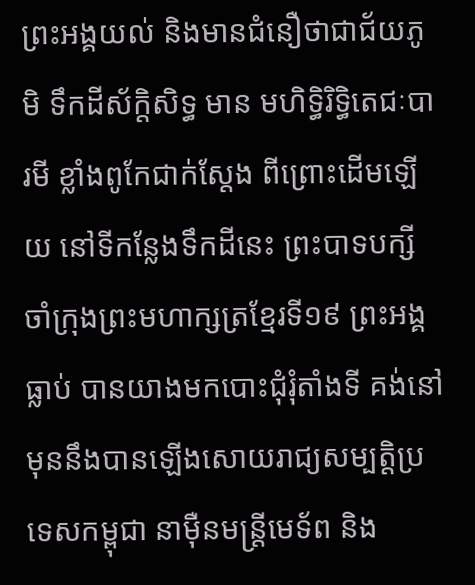ព្រះអង្គយល់ និងមានជំនឿថាជាជ័យភូមិ ទឹកដីស័ក្ដិសិទ្ធ មាន មហិទ្ធិរិទ្ធិតេជៈបារមី ខ្លាំងពូកែជាក់ស្ដែង ពីព្រោះដើមឡើយ នៅទីកន្លែងទឹកដីនេះ ព្រះបាទបក្សីចាំក្រុងព្រះមហាក្សត្រខ្មែរទី១៩ ព្រះអង្គធ្លាប់ បានយាងមកបោះជុំរុំតាំងទី គង់នៅ មុននឹងបានឡើងសោយរាជ្យសម្បត្ដិប្រទេសកម្ពុជា នាម៉ឺនមន្រ្ដីមេទ័ព និង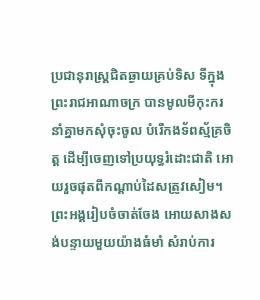ប្រជានុរាស្រ្ដជិតឆ្ងាយគ្រប់ទិស ទីក្នុងព្រះរាជអាណាចក្រ បានមូលមីកុះករ នាំគ្នាមកសុំចុះចូល បំរើកងទ័ពស្ម័គ្រចិត្ដ ដើម្បីចេញទៅប្រយុទ្ធរំដោះជាតិ អោយរួចផុតពីកណ្ដាប់ដៃសត្រូវសៀម។
ព្រះអង្គរៀបចំចាត់ចែង អោយសាងសង់បន្ទាយមួយយ៉ាងធំមាំ សំរាប់ការ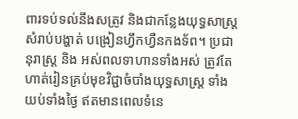ពារទប់ទល់នឹងសត្រូវ និងជាកន្លែងយុទ្ធសាស្រ្ដសំរាប់បង្ហាត់ បង្រៀនហ្វឹកហ្វឺនកងទ័ព។ ប្រជានុរាស្រ្ដ និង អស់ពលទាហានទាំងអស់ ត្រូវតែហាត់រៀនគ្រប់មុខវិជ្ជាចំបាំងយុទ្ធសាស្រ្ដ ទាំងយប់ទាំងថ្ងៃ ឥតមានពេលទំនេ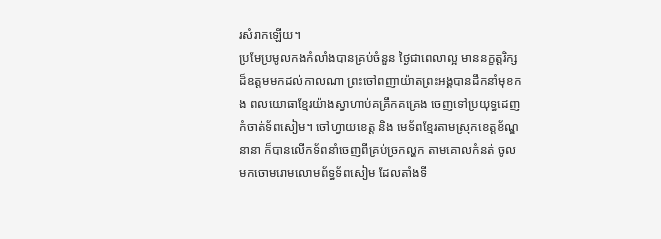រសំរាកឡើយ។
ប្រមែប្រមូលកងកំលាំងបានគ្រប់ចំនួន ថ្ងៃជាពេលាល្អ មាននក្ខត្ដរិក្សដ៏ឧត្ដមមកដល់កាលណា ព្រះចៅពញាយ៉ាតព្រះអង្គបានដឹកនាំមុខកង ពលយោធាខ្មែរយ៉ាងស្វាហាប់គគ្រឹកគគ្រេង ចេញទៅប្រយុទ្ធដេញកំចាត់ទ័ពសៀម។ ចៅហ្វាយខេត្ដ និង មេទ័ពខ្មែរតាមស្រុកខេត្ដខ័ណ្ឌនានា ក៏បានលើកទ័ពនាំចេញពីគ្រប់ច្រកល្ហក តាមគោលកំនត់ ចូលមកចោមរោមលោមព័ទ្ធទ័ពសៀម ដែលតាំងទី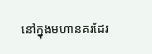នៅក្នុងមហានគរដែរ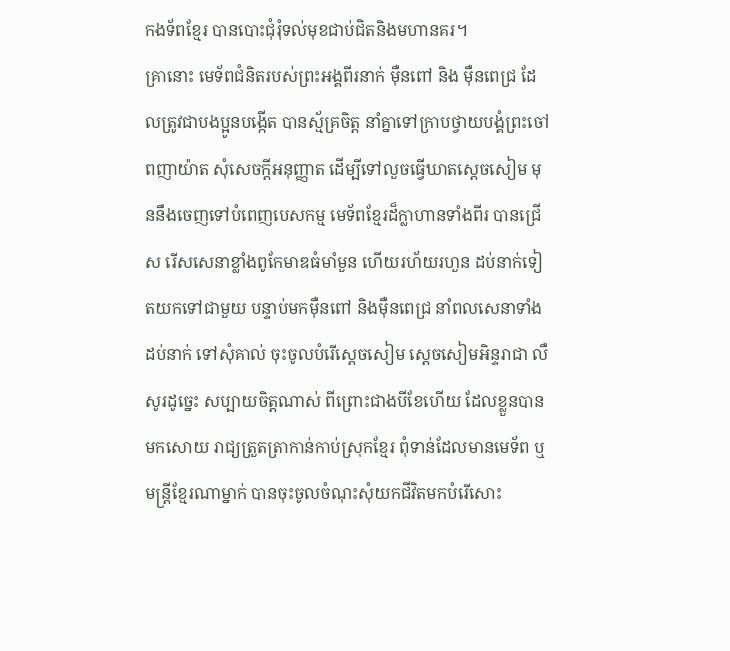កងទ័ពខ្មែរ បានបោះជុំរុំទល់មុខជាប់ជិតនិងមហានគរ។
គ្រានោះ មេទ័ពជំនិតរបស់ព្រះអង្គពីរនាក់ ម៉ឺនពៅ និង ម៉ឺនពេជ្រ ដែលត្រូវជាបងប្អូនបង្កើត បានស្ម័គ្រចិត្ដ នាំគ្នាទៅក្រាបថ្វាយបង្គំព្រះចៅ ពញាយ៉ាត សុំសេចក្ដីអនុញ្ញាត ដើម្បីទៅលួចធ្វើឃាតស្ដេចសៀម មុននឹងចេញទៅបំពេញបេសកម្ម មេទ័ពខ្មែរដ៏ក្លាហានទាំងពីរ បានជ្រើស រើសសេនាខ្លាំងពូកែមាឌធំមាំមួន ហើយរហ័យរហួន ដប់នាក់ទៀតយកទៅជាមួយ បន្ទាប់មកម៉ឺនពៅ និងម៉ឺនពេជ្រ នាំពលសេនាទាំងដប់នាក់ ទៅសុំគាល់ ចុះចូលបំរើស្ដេចសៀម ស្ដេចសៀមអិន្ទរាជា លឺសូរដូច្នេះ សប្បាយចិត្ដណាស់ ពីព្រោះជាងបីខែហើយ ដែលខ្លួនបានមកសោយ រាជ្យត្រួតត្រាកាន់កាប់ស្រុកខ្មែរ ពុំទាន់ដែលមានមេទ័ព ឬមន្រ្ដីខ្មែរណាម្នាក់ បានចុះចូលចំណុះសុំយកជីវិតមកបំរើសោះ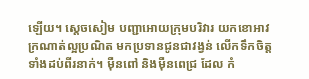ឡើយ។ ស្ដេចសៀម បញ្ជាអោយក្រុមបរិវារ យកខោអាវក្រណាត់ល្អប្រណិត មកប្រទានជូនជាវង្វន់ លើកទឹកចិត្ដទាំងដប់ពីរនាក់។ ម៉ឺនពៅ និងម៉ឺនពេជ្រ ដែល កំ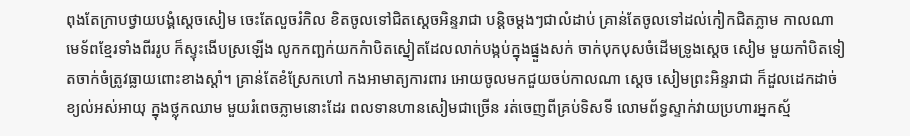ពុងតែក្រាបថ្វាយបង្គំស្ដេចសៀម ចេះតែលួចរំកិល ខិតចូលទៅជិតស្ដេចអិន្ទរាជា បន្ដិចម្ដងៗជាលំដាប់ គ្រាន់តែចូលទៅដល់កៀកជិតភ្លាម កាលណា មេទ័ពខ្មែរទាំងពីររូប ក៏ស្ទុះងើបស្រឡើង លូកកញ្ឆក់យកកំាបិតស្នៀតដែលលាក់បង្កប់ក្នុងផ្នួងសក់ ចាក់បុកបុសចំដើមទ្រូងស្ដេច សៀម មួយកាំបិតទៀតចាក់ចំត្រូវធ្លាយពោះខាងស្ដាំ។ គ្រាន់តែខំស្រែកហៅ កងអាមាត្យការពារ អោយចូលមកជួយចប់កាលណា ស្ដេច សៀមព្រះអិន្ទរាជា ក៏ដួលដេកដាច់ខ្យល់អស់អាយុ ក្នុងថ្លុកឈាម មួយរំពេចភ្លាមនោះដែរ ពលទានហានសៀមជាច្រើន រត់ចេញពីគ្រប់ទិសទី លោមព័ទ្ធស្ទាក់វាយប្រហារអ្នកស្ម័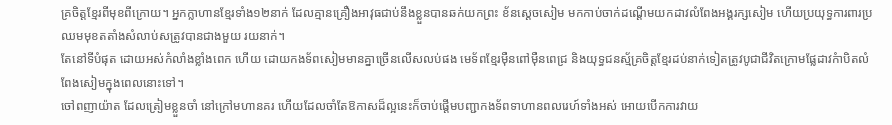គ្រចិត្ដខ្មែរពីមុខពីក្រោយ។ អ្នកក្លាហានខ្មែរទាំង១២នាក់ ដែលគ្មានគ្រឿងអាវុធជាប់នឹងខ្លួនបានឆក់យកព្រះ ខ័នស្ដេចសៀម មកកាប់ចាក់ដណ្ដើមយកដាវលំពែងអង្គរក្សសៀម ហើយប្រយុទ្ធការពារប្រឈមមុខតតាំងសំលាប់សត្រូវបានជាងមួយ រយនាក់។
តែនៅទីបំផុត ដោយអស់កំលាំងខ្លាំងពេក ហើយ ដោយកងទ័ពសៀមមានគ្នាច្រើនលើសលប់ផង មេទ័ពខ្មែរម៉ឺនពៅម៉ឺនពេជ្រ និងយុទ្ធជនស្ម័គ្រចិត្ដខ្មែរដប់នាក់ទៀតត្រូវបូជាជីវិតក្រោមផ្លែដាវកំាបិតលំពែងសៀមក្នុងពេលនោះទៅ។
ចៅពញាយ៉ាត ដែលត្រៀមខ្លួនចាំ នៅក្រៅមហានគរ ហើយដែលចាំតែឱកាសដ៏ល្អនេះក៏ចាប់ផ្ដើមបញ្ជាកងទ័ពទាហានពលរេហ៍ទាំងអស់ អោយបើកការវាយ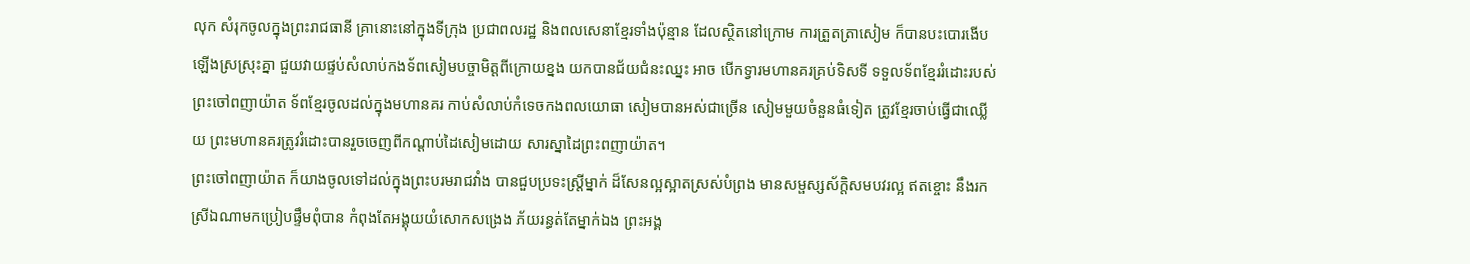លុក សំរុកចូលក្នុងព្រះរាជធានី គ្រានោះនៅក្នុងទីក្រុង ប្រជាពលរដ្ឋ និងពលសេនាខ្មែរទាំងប៉ុន្មាន ដែលស្ថិតនៅក្រោម ការត្រួតត្រាសៀម ក៏បានបះបោរងើបឡើងស្រស្រុះគ្នា ជួយវាយផ្ទប់សំលាប់កងទ័ពសៀមបច្ចាមិត្ដពីក្រោយខ្នង យកបានជ័យជំនះឈ្នះ អាច បើកទ្វារមហានគរគ្រប់ទិសទី ទទួលទ័ពខ្មែររំដោះរបស់ព្រះចៅពញាយ៉ាត ទ័ពខ្មែរចូលដល់ក្នុងមហានគរ កាប់សំលាប់កំទេចកងពលយោធា សៀមបានអស់ជាច្រើន សៀមមួយចំនួនធំទៀត ត្រូវខ្មែរចាប់ធ្វើជាឈ្លើយ ព្រះមហានគរត្រូវរំដោះបានរួចចេញពីកណ្ដាប់ដៃសៀមដោយ សារស្នាដៃព្រះពញាយ៉ាត។
ព្រះចៅពញាយ៉ាត ក៏យាងចូលទៅដល់ក្នុងព្រះបរមរាជវាំង បានជួបប្រទះស្រ្ដីម្នាក់ ដ៏សែនល្អស្អាតស្រស់បំព្រង មានសម្ផស្សស័ក្ដិសមបវរល្អ ឥតខ្ចោះ នឹងរកស្រីឯណាមកប្រៀបផ្ទឹមពុំបាន កំពុងតែអង្គុយយំសោកសង្រេង ភ័យរន្ធត់តែម្នាក់ឯង ព្រះអង្គ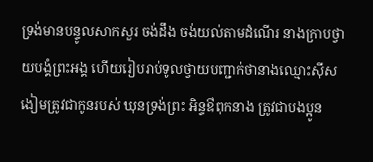ទ្រង់មានបន្ទូលសាកសួរ ចង់ដឹង ចង់យល់តាមដំណើរ នាងក្រាបថ្វាយបង្គំព្រះអង្គ ហើយរៀបរាប់ទូលថ្វាយបញ្ជាក់ថានាងឈ្មោះស៊ីសងៀមត្រូវជាកូនរបស់ ឃុនទ្រង់ព្រះ អិន្ទឳពុកនាង ត្រូវជាបងប្អូន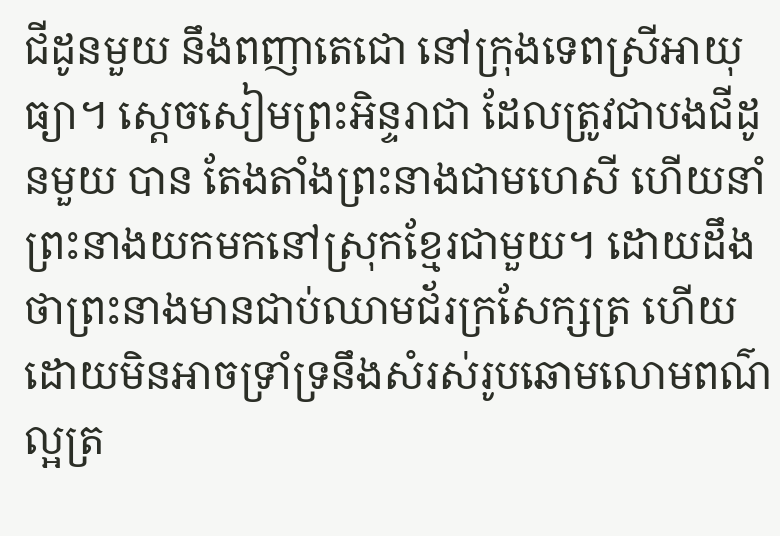ជីដូនមួយ នឹងពញាតេជោ នៅក្រុងទេពស្រីអាយុធ្យា។ ស្ដេចសៀមព្រះអិន្ទរាជា ដែលត្រូវជាបងជីដូនមួយ បាន តែងតាំងព្រះនាងជាមហេសី ហើយនាំព្រះនាងយកមកនៅស្រុកខ្មែរជាមួយ។ ដោយដឹងថាព្រះនាងមានជាប់ឈាមជ័រក្រសែក្សត្រ ហើយ ដោយមិនអាចទ្រាំទ្រនឹងសំរស់រូបឆោមលោមពណ៌ល្អត្រ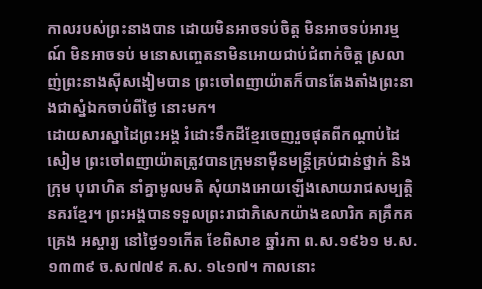កាលរបស់ព្រះនាងបាន ដោយមិនអាចទប់ចិត្ដ មិនអាចទប់អារម្មណ៍ មិនអាចទប់ មនោសញ្ចេតនាមិនអោយជាប់ជំពាក់ចិត្ដ ស្រលាញ់ព្រះនាងស៊ីសងៀមបាន ព្រះចៅពញាយ៉ាតក៏បានតែងតាំងព្រះនាងជាស្នំឯកចាប់ពីថ្ងៃ នោះមក។
ដោយសារស្នាដៃព្រះអង្គ រំដោះទឹកដីខ្មែរចេញរួចផុតពីកណ្ដាប់ដៃសៀម ព្រះចៅពញាយ៉ាតត្រូវបានក្រុមនាម៉ឺនមន្រ្ដីគ្រប់ជាន់ថ្នាក់ និងក្រុម បុរោហិត នាំគ្នាមូលមតិ សុំយាងអោយឡើងសោយរាជសម្បត្ដិនគរខ្មែរ។ ព្រះអង្គបានទទួលព្រះរាជាភិសេកយ៉ាងឧលារិក គគ្រឹកគគ្រេង អស្ចារ្យ នៅថ្ងៃ១១កើត ខែពិសាខ ឆ្នាំរកា ព.ស.១៩៦១ ម.ស.១៣៣៩ ច.ស៧៧៩ គ.ស. ១៤១៧។ កាលនោះ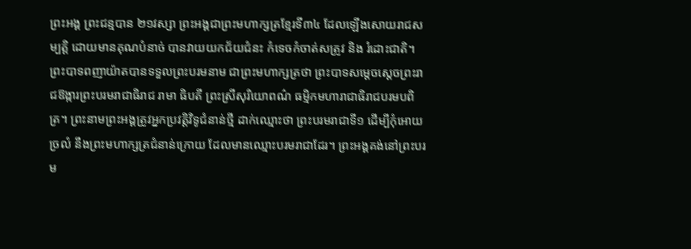ព្រះអង្គ ព្រះជន្មបាន ២១វស្សា ព្រះអង្គជាព្រះមហាក្សត្រខ្មែរទី៣៤ ដែលឡើងសោយរាជសម្បត្ដិ ដោយមានគុណបំនាច់ បានវាយយកជ័យជំនះ កំទេចកំចាត់សត្រូវ និង រំដោះជាតិ។ ព្រះបាទពញាយ៉ាតបានទទួលព្រះបរមនាម ជាព្រះមហាក្សត្រថា ព្រះបាទសម្ដេចស្ដេចព្រះរាជឱង្ការព្រះបរមរាជាធិរាជ រាមា ធិបតី ព្រះស្រីសុរិយោពណ៌ ធម្មិកមហារាជាធិរាជបរមបពិត្រ។ ព្រះនាមព្រះអង្គត្រូវអ្នកប្រវត្ដិវិទូជំនាន់ថ្មី ដាក់ឈ្មោះថា ព្រះបរមរាជាទី១ ដើម្បីកុំអោយច្រលំ នឹងព្រះមហាក្សត្រជំនាន់ក្រោយ ដែលមានឈ្មោះបរមរាជាដែរ។ ព្រះអង្គគង់នៅព្រះបរម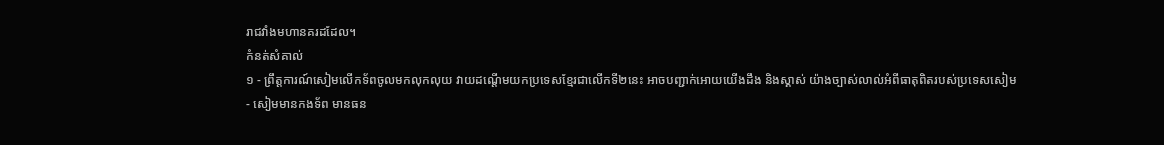រាជវាំងមហានគរដដែល។
កំនត់សំគាល់
១ - ព្រឹត្ដការណ៍សៀមលើកទ័ពចូលមកលុកលុយ វាយដណ្ដើមយកប្រទេសខ្មែរជាលើកទី២នេះ អាចបញ្ជាក់អោយយើងដឹង និងស្គាស់ យ៉ាងច្បាស់លាល់អំពីធាតុពិតរបស់ប្រទេសសៀម
- សៀមមានកងទ័ព មានធន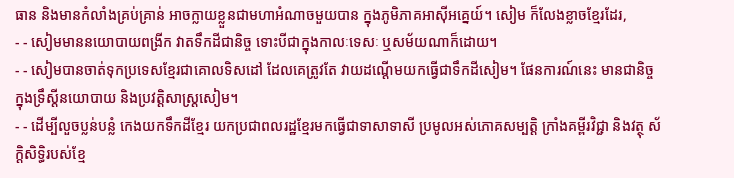ធាន និងមានកំលាំងគ្រប់គ្រាន់ អាចក្លាយខ្លួនជាមហាអំណាចមួយបាន ក្នុងភូមិភាគអាស៊ីអគ្នេយ៍។ សៀម ក៏លែងខ្លាចខ្មែរដែរ,
- - សៀមមាននយោបាយពង្រីក វាតទឹកដីជានិច្ច ទោះបីជាក្នុងកាលៈទេសៈ ឬសម័យណាក៏ដោយ។
- - សៀមបានចាត់ទុកប្រទេសខ្មែរជាគោលទិសដៅ ដែលគេត្រូវតែ វាយដណ្ដើមយកធ្វើជាទឹកដីសៀម។ ផែនការណ៍នេះ មានជានិច្ច ក្នុងទ្រឹស្ដីនយោបាយ និងប្រវត្ដិសាស្រ្ដសៀម។
- - ដើម្បីលួចប្លន់បន្លំ កេងយកទឹកដីខ្មែរ យកប្រជាពលរដ្ឋខ្មែរមកធ្វើជាទាសាទាសី ប្រមូលអស់ភោគសម្បត្ដិ ក្រាំងគម្ពីរវិជ្ជា និងវត្ថុ ស័ក្ដិសិទ្ធិរបស់ខ្មែ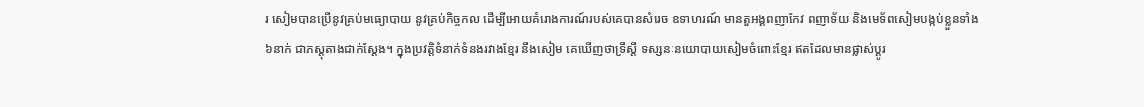រ សៀមបានប្រើនូវគ្រប់មធ្យោបាយ នូវគ្រប់កិច្ចកល ដើម្បីអោយគំរោងការណ៍របស់គេបានសំរេច ឧទាហរណ៍ មានតួអង្គពញាកែវ ពញាទ័យ និងមេទ័ពសៀមបង្កប់ខ្លួនទាំង៦នាក់ ជាភស្ដុតាងជាក់ស្ដែង។ ក្នុងប្រវត្ដិទំនាក់ទំនងរវាងខ្មែរ នឹងសៀម គេឃើញថាទ្រឹស្ដី ទស្សនៈនយោបាយសៀមចំពោះខ្មែរ ឥតដែលមានផ្លាស់ប្ដូរ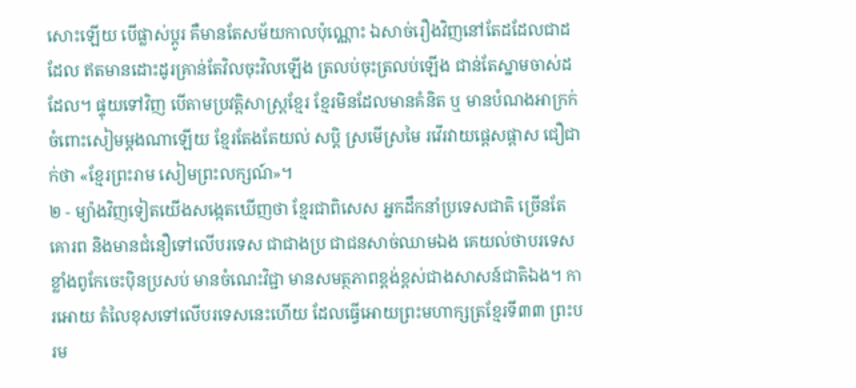សោះឡើយ បើផ្លាស់ប្ដូរ គឺមានតែសម័យកាលប៉ុណ្ណោះ ឯសាច់រឿងវិញនៅតែដដែលជាដដែល ឥតមានដោះដូរគ្រាន់តែវិលចុះវិលឡើង ត្រលប់ចុះត្រលប់ឡើង ជាន់តែស្នាមចាស់ដដែល។ ផ្ទុយទៅវិញ បើតាមប្រវត្ដិសាស្រ្ដខ្មែរ ខ្មែរមិនដែលមានគំនិត ឬ មានបំណងអាក្រក់ចំពោះសៀមម្ដងណាឡើយ ខ្មែរតែងតែយល់ សប្ដិ ស្រមើស្រមៃ រវើរវាយផ្ដេសផ្ដាស ជឿជាក់ថា «ខ្មែរព្រះរាម សៀមព្រះលក្សណ៍»។
២ - ម្យ៉ាងវិញទៀតយើងសង្កេតឃើញថា ខ្មែរជាពិសេស អ្នកដឹកនាំប្រទេសជាតិ ច្រើនតែគោរព និងមានជំនឿទៅលើបរទេស ជាជាងប្រ ជាជនសាច់ឈាមឯង គេយល់ថាបរទេសខ្លាំងពូកែចេះប៉ិនប្រសប់ មានចំណេះវិជ្ជា មានសមត្ថភាពខ្ពង់ខ្ពស់ជាងសាសន៍ជាតិឯង។ ការអោយ តំលៃខុសទៅលើបរទេសនេះហើយ ដែលធ្វើអោយព្រះមហាក្សត្រខ្មែរទី៣៣ ព្រះបរម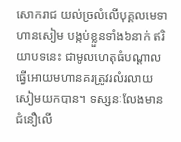សោករាជ យល់ច្រលំលើបុគ្គលមេទាហានសៀម បង្កប់ខ្លួនទាំង៦នាក់ ឥរិយាបទនេះ ជាមូលហេតុធំបណ្ដាលធ្វើអោយមហានគរត្រូវរលំរលាយសៀមយកបាន។ ទស្សនៈលែងមានជំនឿលើ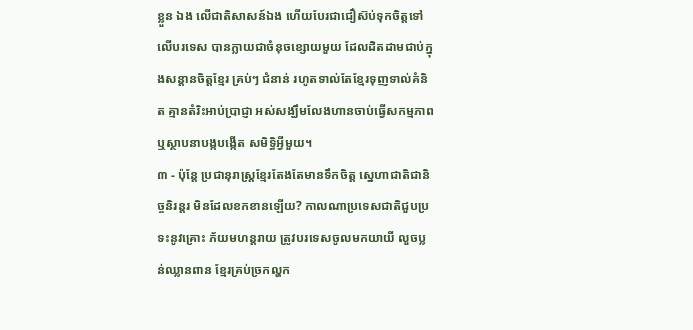ខ្លួន ឯង លើជាតិសាសន៍ឯង ហើយបែរជាជឿស៊ប់ទុកចិត្ដទៅលើបរទេស បានក្លាយជាចំនុចខ្សោយមួយ ដែលដិតដាមជាប់ក្នុងសន្ដានចិត្តខ្មែរ គ្រប់ៗ ជំនាន់ រហូតទាល់តែខ្មែរទុញទាល់គំនិត គ្មានតំរិះអាប់ប្រាជ្ញា អស់សង្ឃឹមលែងហានចាប់ធ្វើសកម្មភាព ឬស្ថាបនាបង្កបង្កើត សមិទ្ធិអ្វីមួយ។
៣ - ប៉ុន្ដែ ប្រជានុរាស្រ្ដខ្មែរតែងតែមានទឹកចិត្ដ ស្នេហាជាតិជានិច្ចនិរន្ដរ មិនដែលខកខានឡើយ? កាលណាប្រទេសជាតិជួបប្រទះនូវគ្រោះ ភ័យមហន្ដរាយ ត្រូវបរទេសចូលមកយាយី លួចប្លន់ឈ្លានពាន ខ្មែរគ្រប់ច្រកល្ហក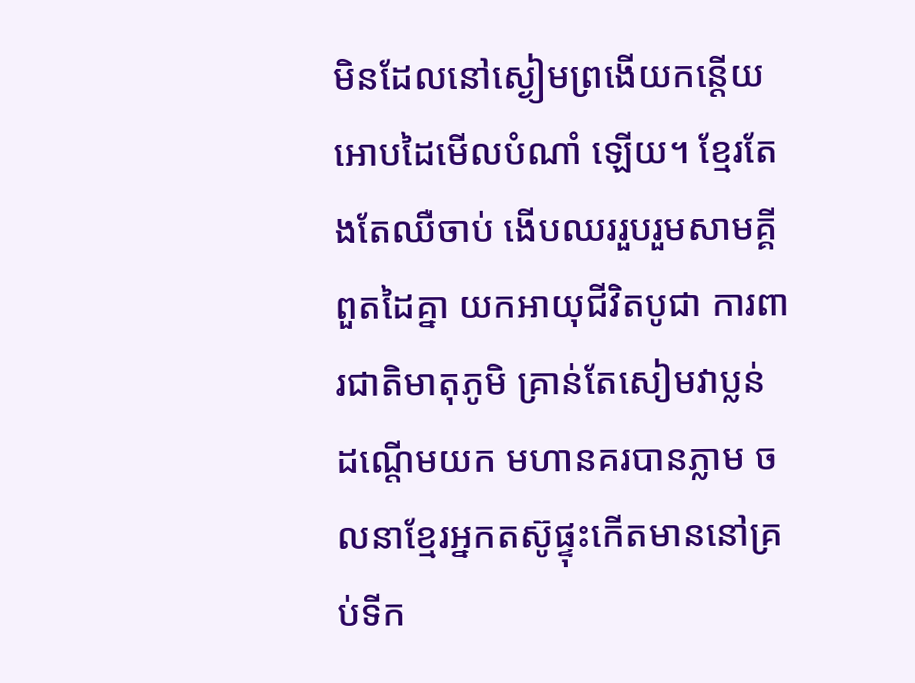មិនដែលនៅស្ងៀមព្រងើយកន្ដើយ អោបដៃមើលបំណាំ ឡើយ។ ខ្មែរតែងតែឈឺចាប់ ងើបឈររួបរួមសាមគ្គីពួតដៃគ្នា យកអាយុជីវិតបូជា ការពារជាតិមាតុភូមិ គ្រាន់តែសៀមវាប្លន់ ដណ្ដើមយក មហានគរបានភ្លាម ចលនាខ្មែរអ្នកតស៊ូផ្ទុះកើតមាននៅគ្រប់ទីក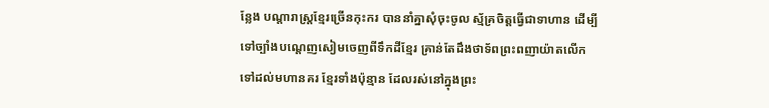ន្លែង បណ្ដារាស្រ្ដខ្មែរច្រើនកុះករ បាននាំគ្នាសុំចុះចូល ស្ម័គ្រចិត្ដធ្វើជាទាហាន ដើម្បីទៅច្បាំងបណ្ដេញសៀមចេញពីទឹកដីខ្មែរ គ្រាន់តែដឹងថាទ័ពព្រះពញាយ៉ាតលើកទៅដល់មហានគរ ខ្មែរទាំងប៉ុន្មាន ដែលរស់នៅក្នុងព្រះ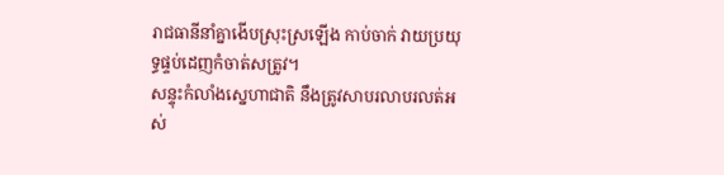រាជធានីនាំគ្នាងើបស្រុះស្រឡើង កាប់ចាក់ វាយប្រយុទ្ធផ្ទប់ដេញកំចាត់សត្រូវ។
សន្ទុះកំលាំងស្នេហាជាតិ នឹងត្រូវសាបរលាបរលត់អស់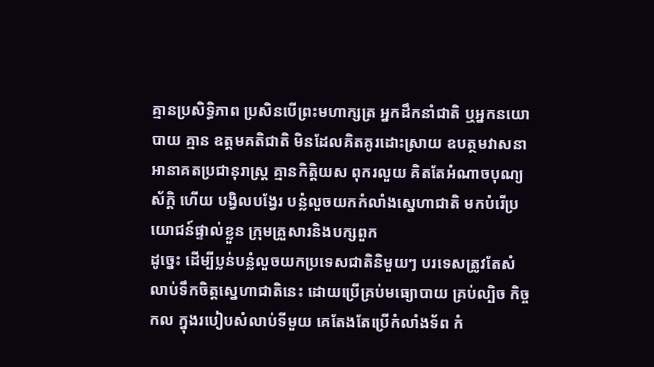គ្មានប្រសិទ្ធិភាព ប្រសិនបើព្រះមហាក្សត្រ អ្នកដឹកនាំជាតិ ឬអ្នកនយោបាយ គ្មាន ឧត្តមគតិជាតិ មិនដែលគិតគូរដោះស្រាយ ឧបត្ថមវាសនាអានាគតប្រជានុរាស្រ្ដ គ្មានកិត្ដិយស ពុករលួយ គិតតែអំណាចបុណ្យស័ក្ដិ ហើយ បង្វិលបង្វែរ បន្លំលួចយកកំលាំងស្នេហាជាតិ មកបំរើប្រយោជន៍ផ្ទាល់ខ្លួន ក្រុមគ្រួសារនិងបក្សពួក
ដូច្នេះ ដើម្បីប្លន់បន្លំលួចយកប្រទេសជាតិនិមួយៗ បរទេសត្រូវតែសំលាប់ទឹកចិត្ដស្នេហាជាតិនេះ ដោយប្រើគ្រប់មធ្យោបាយ គ្រប់ល្បិច កិច្ចកល ក្នុងរបៀបសំលាប់ទីមួយ គេតែងតែប្រើកំលាំងទ័ព កំ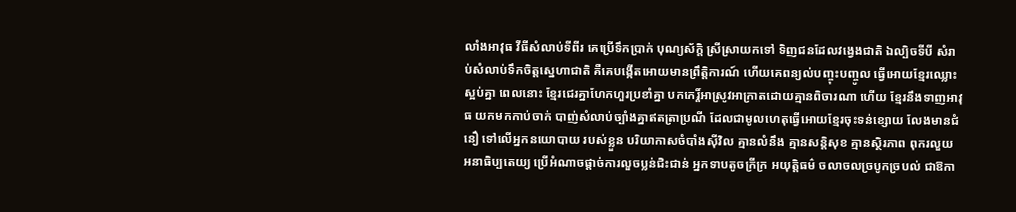លាំងអាវុធ វីធីសំលាប់ទីពីរ គេប្រើទឹកប្រាក់ បុណ្យស័ក្ដិ ស្រីស្រាយកទៅ ទិញជនដែលវង្វេងជាតិ ឯល្បិចទីបី សំរាប់សំលាប់ទឹកចិត្ដស្នេហាជាតិ គឺគេបង្កើតអោយមានព្រឹត្ដិការណ៍ ហើយគេពន្យល់បញ្ចុះបញ្ចូល ធ្វើអោយខ្មែរឈ្លោះស្អប់គ្នា ពេលនោះ ខ្មែរជេរគ្នាហែកហួរប្រខាំគ្នា បកកេរ្ដិ៍អាស្រូវអាក្រាតដោយគ្មានពិចារណា ហើយ ខ្មែរនឹងទាញអាវុធ យកមកកាប់ចាក់ បាញ់សំលាប់ច្បាំងគ្នាឥតត្រាប្រណី ដែលជាមូលហេតុធ្វើអោយខ្មែរចុះទន់ខ្សោយ លែងមានជំនឿ ទៅលើអ្នកនយោបាយ របស់ខ្លួន បរិយាកាសចំបាំងស៊ីវិល គ្មានលំនឹង គ្មានសន្ដិសុខ គ្មានស្ថិរភាព ពុករលួយ អនាធិប្បតេយ្យ ប្រើអំណាចផ្ដាច់ការលួចប្លន់ជិះជាន់ អ្នកទាបតូចក្រីក្រ អយុត្ដិធម៌ ចលាចលច្របូកច្របល់ ជាឱកា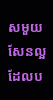សមួយសែនល្អ ដែលប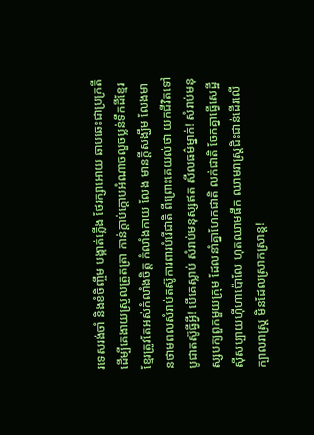រទេសរង់ចាំ និងខំចិញ្ចឹម បង្កាត់ភ្លើង ថែរក្សាអោយ ឆាបឆេះជាប្រក្រតី ដើម្បីគេងាយស្រួលត្រួតត្រា កាន់ក្ដាប់ក្ដោបអំណាចលួចប្លន់ទឹកដីខ្មែរ ខ្មែរត្រូវតែអស់កំលាំងចិត្ដ កំលាំងកាយ លែង មានក្ដីសង្ឃឹម លែងមានថាមពលសំរាប់តស៊ូការពារបំរើជាតិ ពីព្រោះគេយល់ថា យកជីវិតទៅបូជាតស៊ូធ្វីអ្វី! បើគេស្លាប់ សំរាប់មនុស្សឥត សីលធម៌ម្នាក់! សំរាប់មនុស្សបក្យពួកមួយក្រុម ដែលនាំគ្នាហែកជាតិ លក់ជាតិ ចែកគ្នាធ្វើសេដ្ឋី ស៊ីសប្បាយហ៊ីហាប៉ោលែ ហុតឈាមផឹក ឈាមរាស្រ្ដជិះជាន់ដើរលើក្បាលរាស្រ្ដ មិនដែលស្រាកស្រាន្ដ!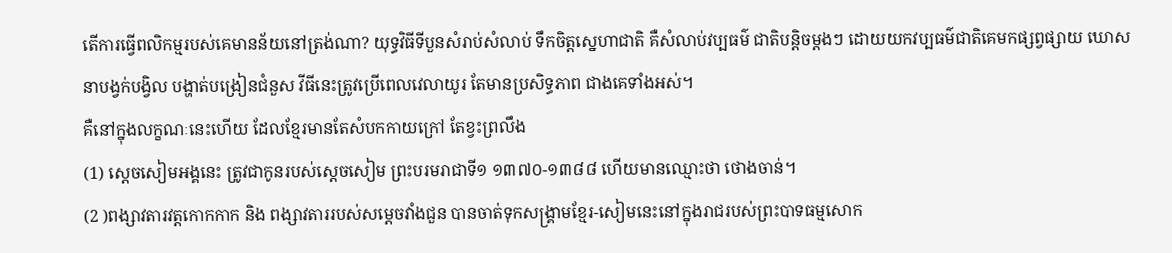តើការធ្វើពលិកម្មរបស់គេមានន័យនៅត្រង់ណា? យុទ្ធវិធីទីបួនសំរាប់សំលាប់ ទឹកចិត្ដស្នេហាជាតិ គឺសំលាប់វប្បធម៌ ជាតិបន្ដិចម្ដងៗ ដោយយកវប្បធម៌ជាតិគេមកផ្សព្វផ្សាយ ឃោសនាបង្វក់បង្វិល បង្ហាត់បង្រៀនជំនួស វីធីនេះត្រូវប្រើពេលវេលាយូរ តែមានប្រសិទ្ធភាព ជាងគេទាំងអស់។
គឺនៅក្នុងលក្ខណៈនេះហើយ ដែលខ្មែរមានតែសំបកកាយក្រៅ តែខ្វះព្រលឹង
(1) ស្ដេចសៀមអង្គនេះ ត្រូវជាកូនរបស់ស្ដេចសៀម ព្រះបរមរាជាទី១ ១៣៧០-១៣៨៨ ហើយមានឈ្មោះថា ថោងចាន់។
(2 )ពង្សាវតារវត្ដកោកកាក និង ពង្សាវតាររបស់សម្ដេចវាំងជួន បានចាត់ទុកសង្គ្រាមខ្មែរ-សៀមនេះនៅក្នុងរាជរបស់ព្រះបាទធម្មសោក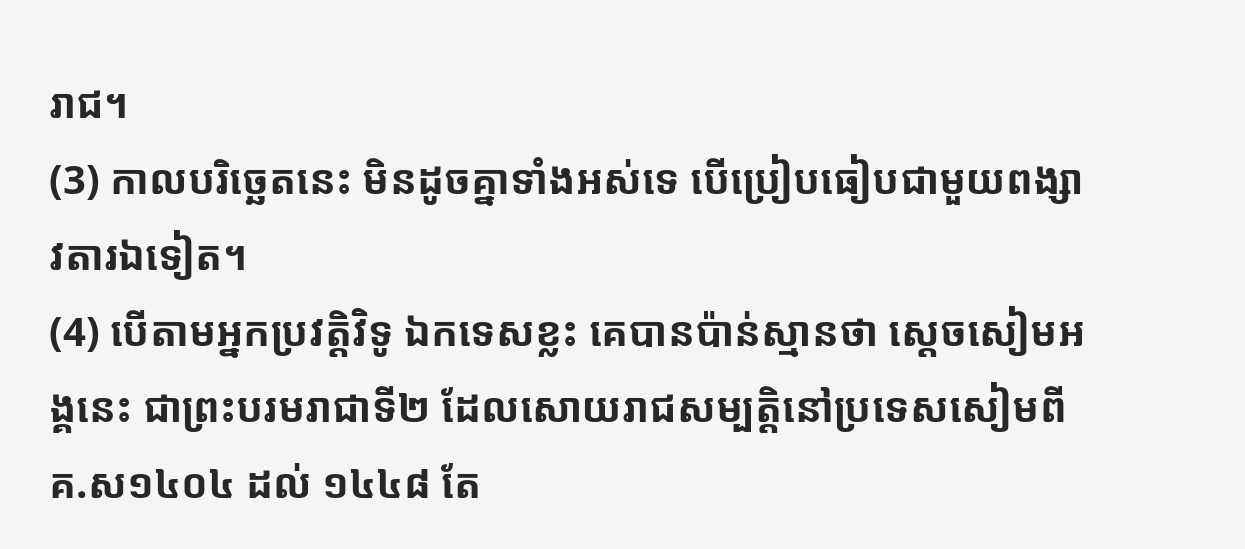រាជ។
(3) កាលបរិច្ឆេតនេះ មិនដូចគ្នាទាំងអស់ទេ បើប្រៀបធៀបជាមួយពង្សាវតារឯទៀត។
(4) បើតាមអ្នកប្រវត្ដិវិទូ ឯកទេសខ្លះ គេបានប៉ាន់ស្មានថា ស្ដេចសៀមអង្គនេះ ជាព្រះបរមរាជាទី២ ដែលសោយរាជសម្បត្ដិនៅប្រទេសសៀមពី គ.ស១៤០៤ ដល់ ១៤៤៨ តែ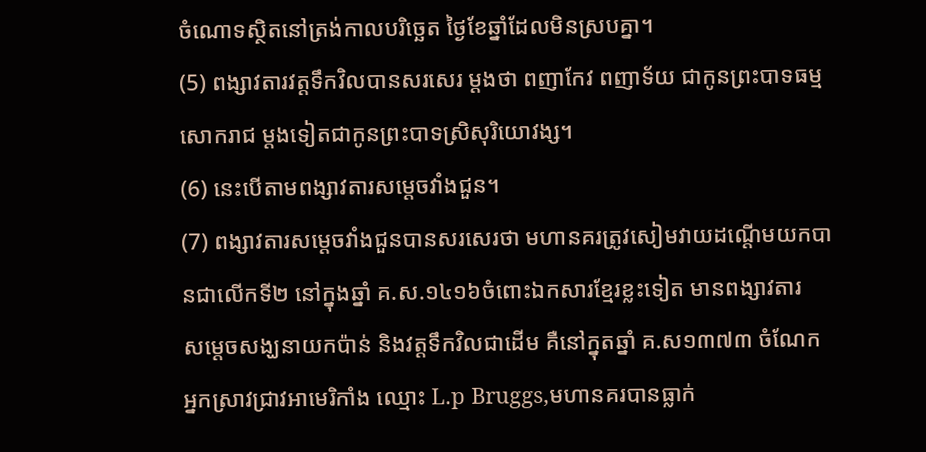ចំណោទស្ថិតនៅត្រង់កាលបរិច្ឆេត ថ្ងៃខែឆ្នាំដែលមិនស្របគ្នា។
(5) ពង្សាវតារវត្ដទឹកវិលបានសរសេរ ម្ដងថា ពញាកែវ ពញាទ័យ ជាកូនព្រះបាទធម្មសោករាជ ម្ដងទៀតជាកូនព្រះបាទស្រិសុរិយោវង្ស។
(6) នេះបើតាមពង្សាវតារសម្ដេចវាំងជួន។
(7) ពង្សាវតារសម្ដេចវាំងជួនបានសរសេរថា មហានគរត្រូវសៀមវាយដណ្ដើមយកបានជាលើកទី២ នៅក្នុងឆ្នាំ គ.ស.១៤១៦ចំពោះឯកសារខ្មែរខ្លះទៀត មានពង្សាវតារ
សម្ដេចសង្ឃនាយកប៉ាន់ និងវត្ដទឹកវិលជាដើម គឺនៅក្នុតឆ្នាំ គ.ស១៣៧៣ ចំណែកអ្នកស្រាវជ្រាវអាមេរិកាំង ឈ្មោះ L.p Bruggs,មហានគរបានធ្លាក់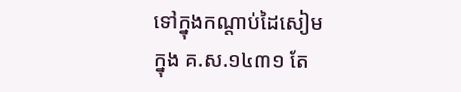ទៅក្នុងកណ្ដាប់ដៃសៀម
ក្នុង គ.ស.១៤៣១ តែ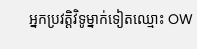អ្នកប្រវត្ដិវិទូម្នាក់ទៀតឈ្មោះ OW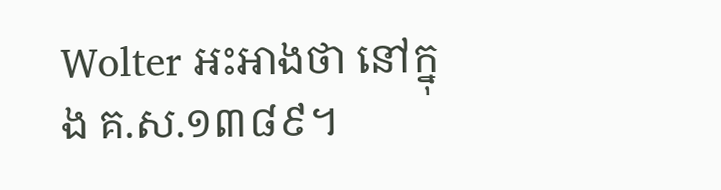Wolter អះអាងថា នៅក្នុង គ.ស.១៣៨៩។